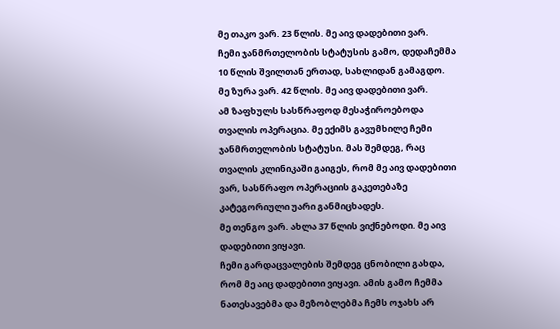მე თაკო ვარ. 23 წლის. მე აივ დადებითი ვარ.
ჩემი ჯანმრთელობის სტატუსის გამო, დედაჩემმა 10 წლის შვილთან ერთად, სახლიდან გამაგდო.
მე ზურა ვარ. 42 წლის. მე აივ დადებითი ვარ.
ამ ზაფხულს სასწრაფოდ მესაჭიროებოდა თვალის ოპერაცია. მე ექიმს გავუმხილე ჩემი ჯანმრთელობის სტატუსი. მას შემდეგ, რაც თვალის კლინიკაში გაიგეს, რომ მე აივ დადებითი ვარ, სასწრაფო ოპერაციის გაკეთებაზე კატეგორიული უარი განმიცხადეს.
მე თენგო ვარ. ახლა 37 წლის ვიქნებოდი. მე აივ დადებითი ვიყავი.
ჩემი გარდაცვალების შემდეგ ცნობილი გახდა, რომ მე აიც დადებითი ვიყავი. ამის გამო ჩემმა ნათესავებმა და მეზობლებმა ჩემს ოჯახს არ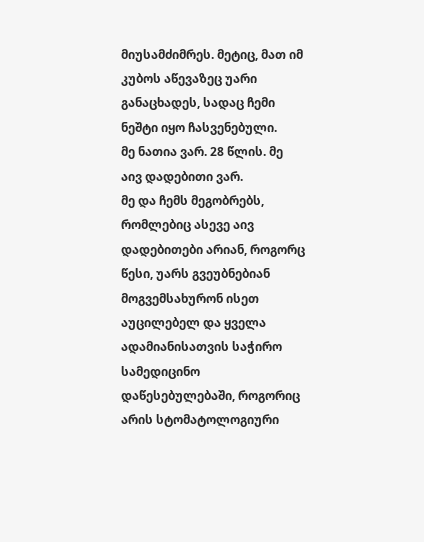მიუსამძიმრეს. მეტიც, მათ იმ კუბოს აწევაზეც უარი განაცხადეს, სადაც ჩემი ნეშტი იყო ჩასვენებული.
მე ნათია ვარ. 28 წლის. მე აივ დადებითი ვარ.
მე და ჩემს მეგობრებს, რომლებიც ასევე აივ დადებითები არიან, როგორც წესი, უარს გვეუბნებიან მოგვემსახურონ ისეთ აუცილებელ და ყველა ადამიანისათვის საჭირო სამედიცინო დაწესებულებაში, როგორიც არის სტომატოლოგიური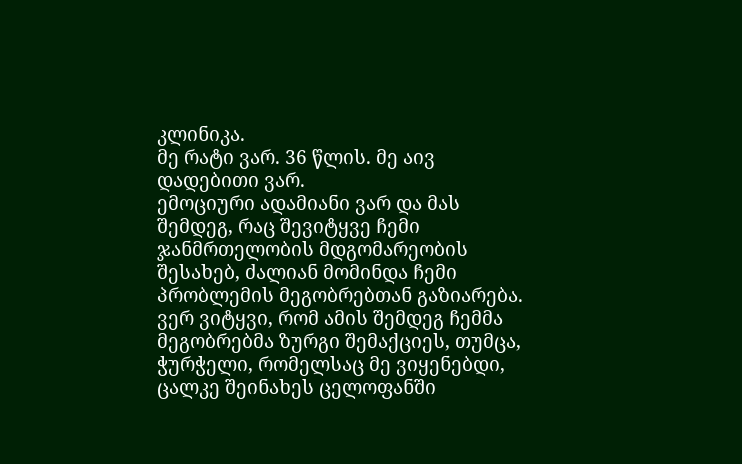კლინიკა.
მე რატი ვარ. 36 წლის. მე აივ დადებითი ვარ.
ემოციური ადამიანი ვარ და მას შემდეგ, რაც შევიტყვე ჩემი ჯანმრთელობის მდგომარეობის შესახებ, ძალიან მომინდა ჩემი პრობლემის მეგობრებთან გაზიარება. ვერ ვიტყვი, რომ ამის შემდეგ ჩემმა მეგობრებმა ზურგი შემაქციეს, თუმცა, ჭურჭელი, რომელსაც მე ვიყენებდი, ცალკე შეინახეს ცელოფანში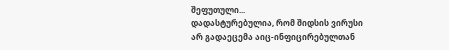შეფუთული...
დადასტურებულია, რომ შიდსის ვირუსი არ გადაეცემა აიც-ინფიცირებულთან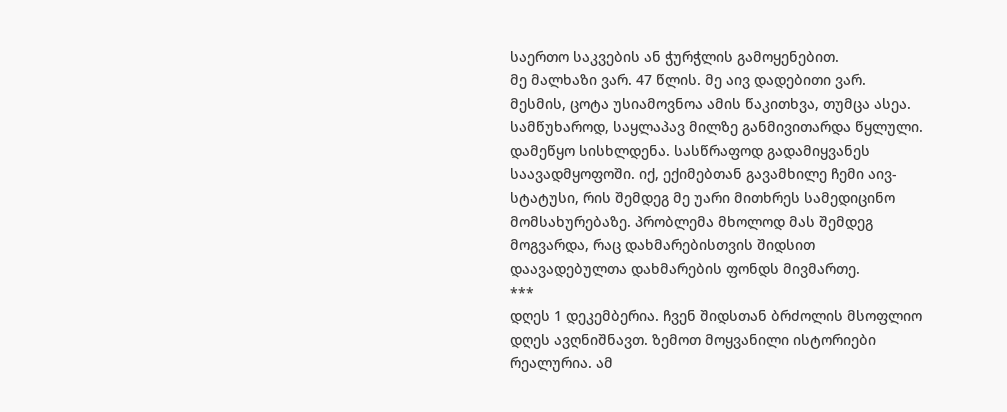საერთო საკვების ან ჭურჭლის გამოყენებით.
მე მალხაზი ვარ. 47 წლის. მე აივ დადებითი ვარ.
მესმის, ცოტა უსიამოვნოა ამის წაკითხვა, თუმცა ასეა. სამწუხაროდ, საყლაპავ მილზე განმივითარდა წყლული. დამეწყო სისხლდენა. სასწრაფოდ გადამიყვანეს საავადმყოფოში. იქ, ექიმებთან გავამხილე ჩემი აივ-სტატუსი, რის შემდეგ მე უარი მითხრეს სამედიცინო მომსახურებაზე. პრობლემა მხოლოდ მას შემდეგ მოგვარდა, რაც დახმარებისთვის შიდსით დაავადებულთა დახმარების ფონდს მივმართე.
***
დღეს 1 დეკემბერია. ჩვენ შიდსთან ბრძოლის მსოფლიო დღეს ავღნიშნავთ. ზემოთ მოყვანილი ისტორიები რეალურია. ამ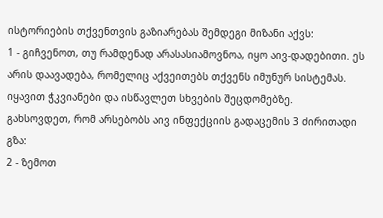ისტორიების თქვენთვის გაზიარებას შემდეგი მიზანი აქვს:
1 - გიჩვენოთ, თუ რამდენად არასასიამოვნოა, იყო აივ-დადებითი. ეს არის დაავადება, რომელიც აქვეითებს თქვენს იმუნურ სისტემას. იყავით ჭკვიანები და ისწავლეთ სხვების შეცდომებზე.
გახსოვდეთ, რომ არსებობს აივ ინფექციის გადაცემის 3 ძირითადი გზა:
2 - ზემოთ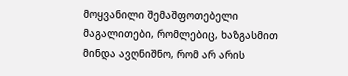მოყვანილი შემაშფოთებელი მაგალითები, რომლებიც, ხაზგასმით მინდა ავღნიშნო, რომ არ არის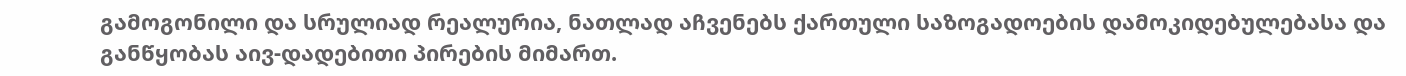გამოგონილი და სრულიად რეალურია, ნათლად აჩვენებს ქართული საზოგადოების დამოკიდებულებასა და განწყობას აივ-დადებითი პირების მიმართ.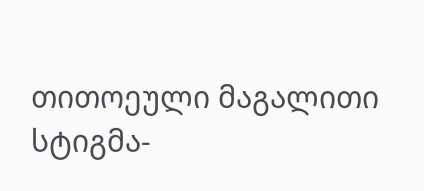თითოეული მაგალითი სტიგმა-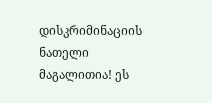დისკრიმინაციის ნათელი მაგალითია! ეს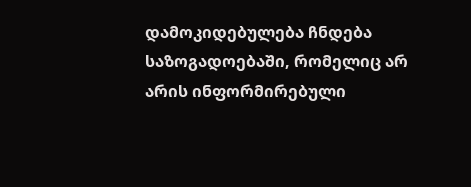დამოკიდებულება ჩნდება საზოგადოებაში, რომელიც არ არის ინფორმირებული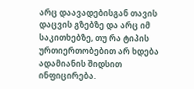არც დაავადებისგან თავის დაცვის გზებზე და არც იმ საკითხებზე, თუ რა ტიპის ურთიერთობებით არ ხდება ადამიანის შიდსით ინფიცირება.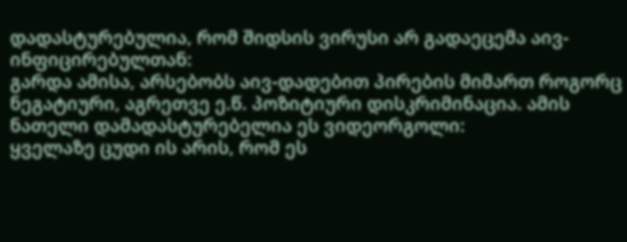დადასტურებულია, რომ შიდსის ვირუსი არ გადაეცემა აივ-ინფიცირებულთან:
გარდა ამისა, არსებობს აივ-დადებით პირების მიმართ როგორც ნეგატიური, აგრეთვე ე.წ. პოზიტიური დისკრიმინაცია. ამის ნათელი დამადასტურებელია ეს ვიდეორგოლი:
ყველაზე ცუდი ის არის, რომ ეს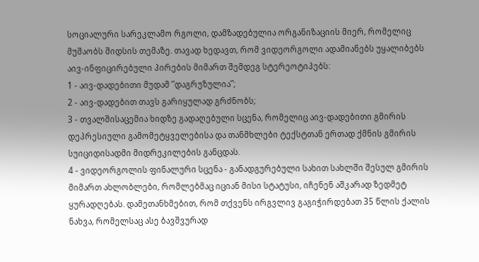სოციალური სარეკლამო რგოლი, დამზადებულია ორგანიზაციის მიერ, რომელიც მუშაობს შიდსის თემაზე. თავად ხედავთ, რომ ვიდეორგოლი ადამიანებს უყალიბებს აივ-ინფიცირებული პირების მიმართ შემდეგ სტერეოტიპებს:
1 - აივ-დადებითი მუდამ ”დაგრუზულია”;
2 - აივ-დადებით თავს გარიყულად გრძნობს;
3 - თვალშისაცემია ხიდზე გადაღებული სცენა, რომელიც აივ-დადებითი გმირის დეპრესიული გამომეტყველებისა და თანმხლები ტექსტთან ერთად ქმნის გმირის სუიციდისადმი მიდრეკილების განცდას.
4 - ვიდეორგოლის ფინალური სცენა - განადგურებული სახით სახლში შესულ გმირის მიმართ ახლობლები, რომლებმაც იციან მისი სტატუსი, იჩენენ აშკარად ზედმეტ ყურადღებას. დამეთანხმებით, რომ თქვენს ირგვლივ გაგიჭირდებათ 35 წლის ქალის ნახვა, რომელსაც ასე ბავშვურად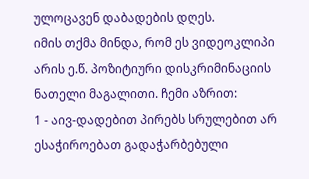ულოცავენ დაბადების დღეს.
იმის თქმა მინდა, რომ ეს ვიდეოკლიპი არის ე.წ. პოზიტიური დისკრიმინაციის ნათელი მაგალითი. ჩემი აზრით:
1 - აივ-დადებით პირებს სრულებით არ ესაჭიროებათ გადაჭარბებული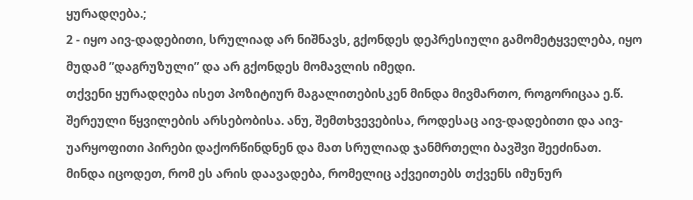ყურადღება.;
2 - იყო აივ-დადებითი, სრულიად არ ნიშნავს, გქონდეს დეპრესიული გამომეტყველება, იყო მუდამ ”დაგრუზული” და არ გქონდეს მომავლის იმედი.
თქვენი ყურადღება ისეთ პოზიტიურ მაგალითებისკენ მინდა მივმართო, როგორიცაა ე.წ. შერეული წყვილების არსებობისა. ანუ, შემთხვევებისა, როდესაც აივ-დადებითი და აივ-უარყოფითი პირები დაქორწინდნენ და მათ სრულიად ჯანმრთელი ბავშვი შეეძინათ.
მინდა იცოდეთ, რომ ეს არის დაავადება, რომელიც აქვეითებს თქვენს იმუნურ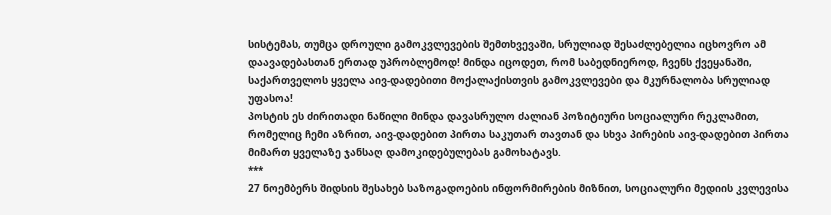სისტემას, თუმცა დროული გამოკვლევების შემთხვევაში, სრულიად შესაძლებელია იცხოვრო ამ დაავადებასთან ერთად უპრობლემოდ! მინდა იცოდეთ, რომ საბედნიეროდ, ჩვენს ქვეყანაში, საქართველოს ყველა აივ-დადებითი მოქალაქისთვის გამოკვლევები და მკურნალობა სრულიად უფასოა!
პოსტის ეს ძირითადი ნაწილი მინდა დავასრულო ძალიან პოზიტიური სოციალური რეკლამით, რომელიც ჩემი აზრით, აივ-დადებით პირთა საკუთარ თავთან და სხვა პირების აივ-დადებით პირთა მიმართ ყველაზე ჯანსაღ დამოკიდებულებას გამოხატავს.
***
27 ნოემბერს შიდსის შესახებ საზოგადოების ინფორმირების მიზნით, სოციალური მედიის კვლევისა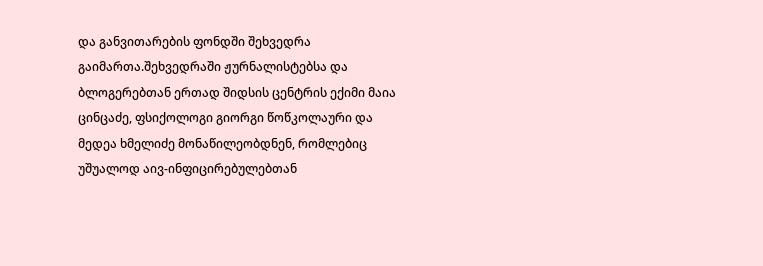და განვითარების ფონდში შეხვედრა გაიმართა.შეხვედრაში ჟურნალისტებსა და ბლოგერებთან ერთად შიდსის ცენტრის ექიმი მაია ცინცაძე, ფსიქოლოგი გიორგი წოწკოლაური და მედეა ხმელიძე მონაწილეობდნენ, რომლებიც უშუალოდ აივ-ინფიცირებულებთან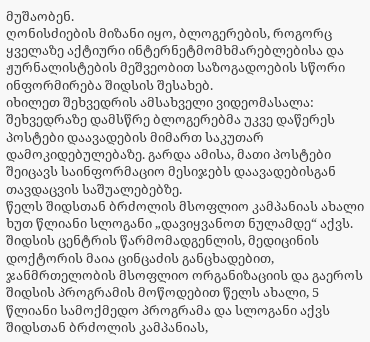მუშაობენ.
ღონისძიების მიზანი იყო, ბლოგერების, როგორც ყველაზე აქტიური ინტერნეტმომხმარებლებისა და ჟურნალისტების მეშვეობით საზოგადოების სწორი ინფორმირება შიდსის შესახებ.
იხილეთ შეხვედრის ამსახველი ვიდეომასალა:
შეხვედრაზე დამსწრე ბლოგერებმა უკვე დაწერეს პოსტები დაავადების მიმართ საკუთარ დამოკიდებულებაზე. გარდა ამისა, მათი პოსტები შეიცავს საინფორმაციო მესიჯებს დაავადებისგან თავდაცვის საშუალებებზე.
წელს შიდსთან ბრძოლის მსოფლიო კამპანიას ახალი ხუთ წლიანი სლოგანი „დავიყვანოთ ნულამდე“ აქვს. შიდსის ცენტრის წარმომადგენლის, მედიცინის დოქტორის მაია ცინცაძის განცხადებით, ჯანმრთელობის მსოფლიო ორგანიზაციის და გაეროს შიდსის პროგრამის მოწოდებით წელს ახალი, 5 წლიანი სამოქმედო პროგრამა და სლოგანი აქვს შიდსთან ბრძოლის კამპანიას,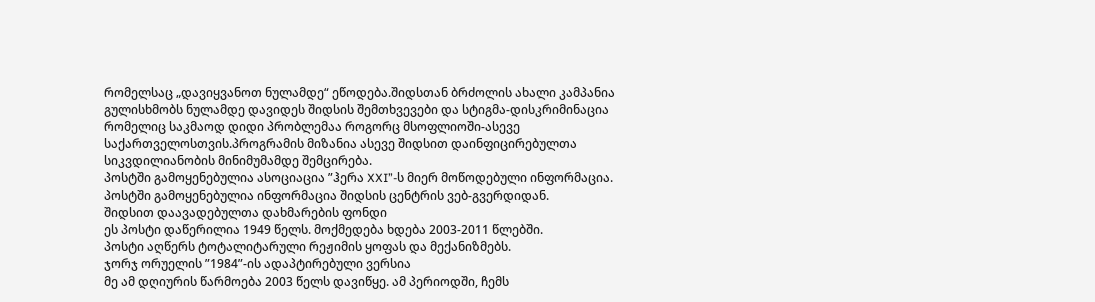რომელსაც „დავიყვანოთ ნულამდე“ ეწოდება.შიდსთან ბრძოლის ახალი კამპანია გულისხმობს ნულამდე დავიდეს შიდსის შემთხვევები და სტიგმა-დისკრიმინაცია რომელიც საკმაოდ დიდი პრობლემაა როგორც მსოფლიოში-ასევე საქართველოსთვის.პროგრამის მიზანია ასევე შიდსით დაინფიცირებულთა სიკვდილიანობის მინიმუმამდე შემცირება.
პოსტში გამოყენებულია ასოციაცია ”ჰერა XXI”-ს მიერ მოწოდებული ინფორმაცია.
პოსტში გამოყენებულია ინფორმაცია შიდსის ცენტრის ვებ-გვერდიდან.
შიდსით დაავადებულთა დახმარების ფონდი
ეს პოსტი დაწერილია 1949 წელს. მოქმედება ხდება 2003-2011 წლებში.
პოსტი აღწერს ტოტალიტარული რეჟიმის ყოფას და მექანიზმებს.
ჯორჯ ორუელის ”1984”-ის ადაპტირებული ვერსია
მე ამ დღიურის წარმოება 2003 წელს დავიწყე. ამ პერიოდში, ჩემს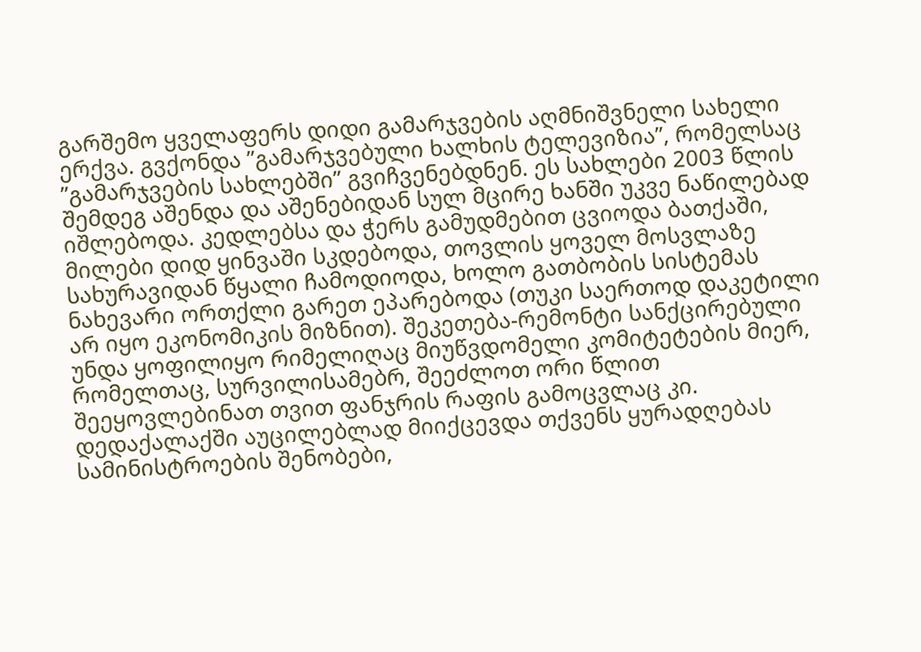გარშემო ყველაფერს დიდი გამარჯვების აღმნიშვნელი სახელი ერქვა. გვქონდა ”გამარჯვებული ხალხის ტელევიზია”, რომელსაც ”გამარჯვების სახლებში” გვიჩვენებდნენ. ეს სახლები 2003 წლის შემდეგ აშენდა და აშენებიდან სულ მცირე ხანში უკვე ნაწილებად იშლებოდა. კედლებსა და ჭერს გამუდმებით ცვიოდა ბათქაში, მილები დიდ ყინვაში სკდებოდა, თოვლის ყოველ მოსვლაზე სახურავიდან წყალი ჩამოდიოდა, ხოლო გათბობის სისტემას ნახევარი ორთქლი გარეთ ეპარებოდა (თუკი საერთოდ დაკეტილი არ იყო ეკონომიკის მიზნით). შეკეთება-რემონტი სანქცირებული უნდა ყოფილიყო რიმელიღაც მიუწვდომელი კომიტეტების მიერ, რომელთაც, სურვილისამებრ, შეეძლოთ ორი წლით შეეყოვლებინათ თვით ფანჯრის რაფის გამოცვლაც კი.
დედაქალაქში აუცილებლად მიიქცევდა თქვენს ყურადღებას სამინისტროების შენობები,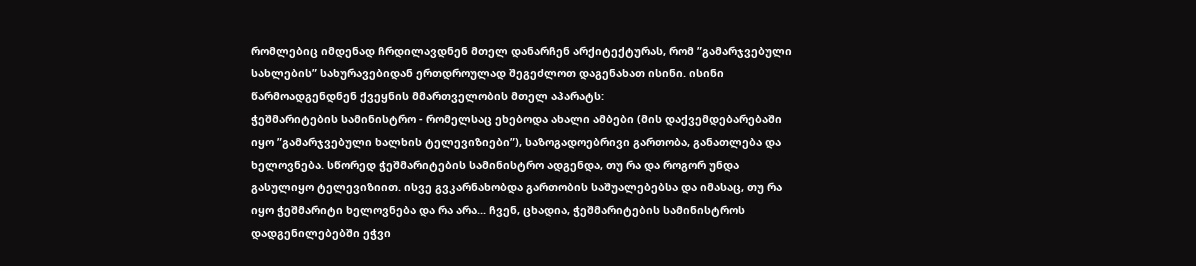რომლებიც იმდენად ჩრდილავდნენ მთელ დანარჩენ არქიტექტურას, რომ ”გამარჯვებული სახლების” სახურავებიდან ერთდროულად შეგეძლოთ დაგენახათ ისინი. ისინი წარმოადგენდნენ ქვეყნის მმართველობის მთელ აპარატს:
ჭეშმარიტების სამინისტრო - რომელსაც ეხებოდა ახალი ამბები (მის დაქვემდებარებაში იყო ”გამარჯვებული ხალხის ტელევიზიები”), საზოგადოებრივი გართობა, განათლება და ხელოვნება. სწორედ ჭეშმარიტების სამინისტრო ადგენდა, თუ რა და როგორ უნდა გასულიყო ტელევიზიით. ისვე გვკარნახობდა გართობის საშუალებებსა და იმასაც, თუ რა იყო ჭეშმარიტი ხელოვნება და რა არა... ჩვენ, ცხადია, ჭეშმარიტების სამინისტროს დადგენილებებში ეჭვი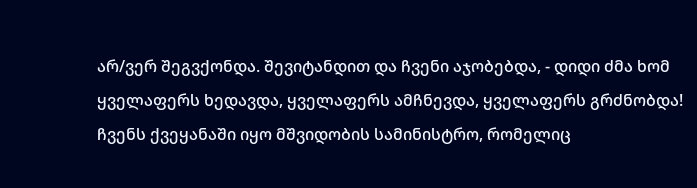არ/ვერ შეგვქონდა. შევიტანდით და ჩვენი აჯობებდა, - დიდი ძმა ხომ ყველაფერს ხედავდა, ყველაფერს ამჩნევდა, ყველაფერს გრძნობდა!
ჩვენს ქვეყანაში იყო მშვიდობის სამინისტრო, რომელიც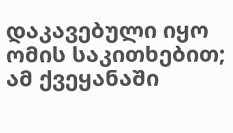დაკავებული იყო ომის საკითხებით;
ამ ქვეყანაში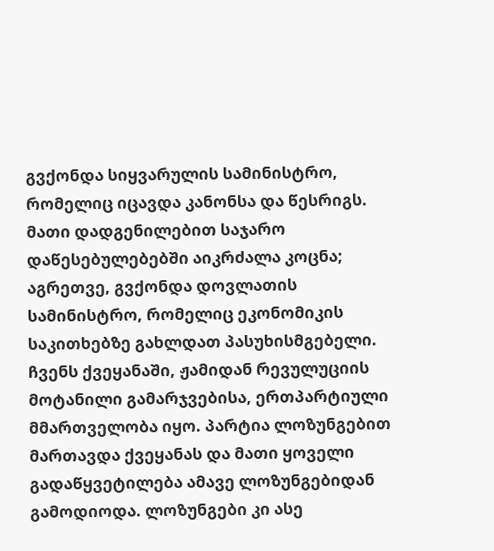გვქონდა სიყვარულის სამინისტრო, რომელიც იცავდა კანონსა და წესრიგს. მათი დადგენილებით საჯარო დაწესებულებებში აიკრძალა კოცნა;
აგრეთვე, გვქონდა დოვლათის სამინისტრო, რომელიც ეკონომიკის საკითხებზე გახლდათ პასუხისმგებელი.
ჩვენს ქვეყანაში, ჟამიდან რევულუციის მოტანილი გამარჯვებისა, ერთპარტიული მმართველობა იყო. პარტია ლოზუნგებით მართავდა ქვეყანას და მათი ყოველი გადაწყვეტილება ამავე ლოზუნგებიდან გამოდიოდა. ლოზუნგები კი ასე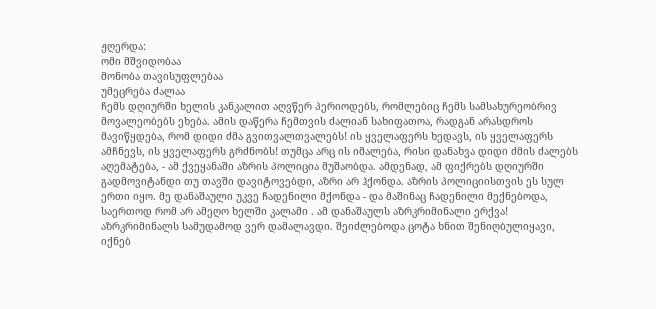ჟღერდა:
ომი მშვიდობაა
მონობა თავისუფლებაა
უმეცრება ძალაა
ჩემს დღიურში ხელის კანკალით აღვწერ პერიოდებს, რომლებიც ჩემს სამსახურეობრივ მოვალეობებს ეხება. ამის დაწერა ჩემთვის ძალიან სახიფათოა, რადგან არასდროს მავიწყდება, რომ დიდი ძმა გვითვალთვალებს! ის ყველაფერს ხედავს, ის ყველაფერს ამჩნევს, ის ყველაფერს გრძნობს! თუმცა არც ის იმალება, რისი დანახვა დიდი ძმის ძალებს აღემატება, - ამ ქვეყანაში აზრის პოლიცია მუშაობდა. ამდენად, ამ ფიქრებს დღიურში გადმოვიტანდი თუ თავში დავიტოვებდი, აზრი არ ჰქონდა. აზრის პოლიციისთვის ეს სულ ერთი იყო. მე დანაშაული უკვე ჩადენილი მქონდა - და მაშინაც ჩადენილი მექნებოდა, საერთოდ რომ არ ამეღო ხელში კალამი . ამ დანაშაულს აზრკრიმინალი ერქვა! აზრკრიმინალს სამუდამოდ ვერ დამალავდი. შეიძლებოდა ცოტა ხნით შენიღბულიყავი, იქნებ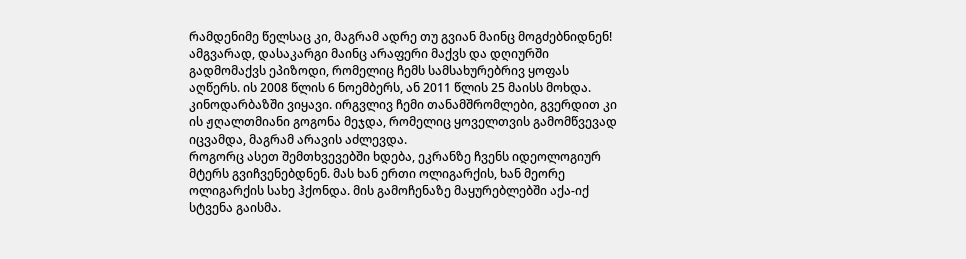რამდენიმე წელსაც კი, მაგრამ ადრე თუ გვიან მაინც მოგძებნიდნენ!
ამგვარად, დასაკარგი მაინც არაფერი მაქვს და დღიურში გადმომაქვს ეპიზოდი, რომელიც ჩემს სამსახურებრივ ყოფას აღწერს. ის 2008 წლის 6 ნოემბერს, ან 2011 წლის 25 მაისს მოხდა.
კინოდარბაზში ვიყავი. ირგვლივ ჩემი თანამშრომლები, გვერდით კი ის ჟღალთმიანი გოგონა მეჯდა, რომელიც ყოველთვის გამომწვევად იცვამდა, მაგრამ არავის აძლევდა.
როგორც ასეთ შემთხვევებში ხდება, ეკრანზე ჩვენს იდეოლოგიურ მტერს გვიჩვენებდნენ. მას ხან ერთი ოლიგარქის, ხან მეორე ოლიგარქის სახე ჰქონდა. მის გამოჩენაზე მაყურებლებში აქა-იქ სტვენა გაისმა.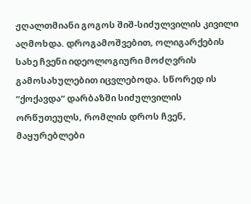ჟღალთმიანი გოგოს შიშ-სიძულვილის კივილი აღმოხდა. დროგამოშვებით, ოლიგარქების სახე ჩვენი იდეოლოგიური მოძღვრის გამოსახულებით იცვლებოდა. სწორედ ის ”ქოქავდა” დარბაზში სიძულვილის ორწუთეულს, რომლის დროს ჩვენ, მაყურებლები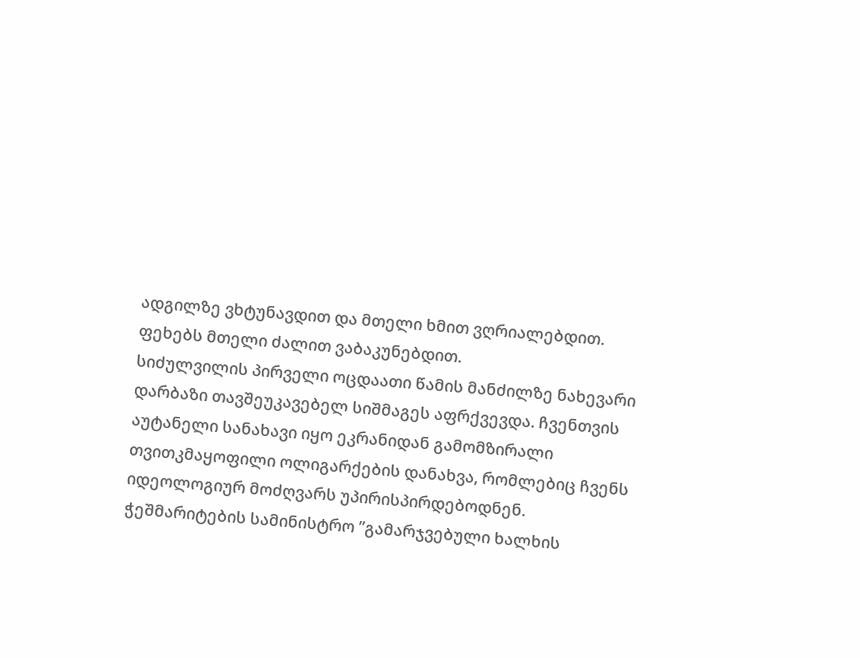ადგილზე ვხტუნავდით და მთელი ხმით ვღრიალებდით. ფეხებს მთელი ძალით ვაბაკუნებდით.
სიძულვილის პირველი ოცდაათი წამის მანძილზე ნახევარი დარბაზი თავშეუკავებელ სიშმაგეს აფრქვევდა. ჩვენთვის აუტანელი სანახავი იყო ეკრანიდან გამომზირალი თვითკმაყოფილი ოლიგარქების დანახვა, რომლებიც ჩვენს იდეოლოგიურ მოძღვარს უპირისპირდებოდნენ.
ჭეშმარიტების სამინისტრო ”გამარჯვებული ხალხის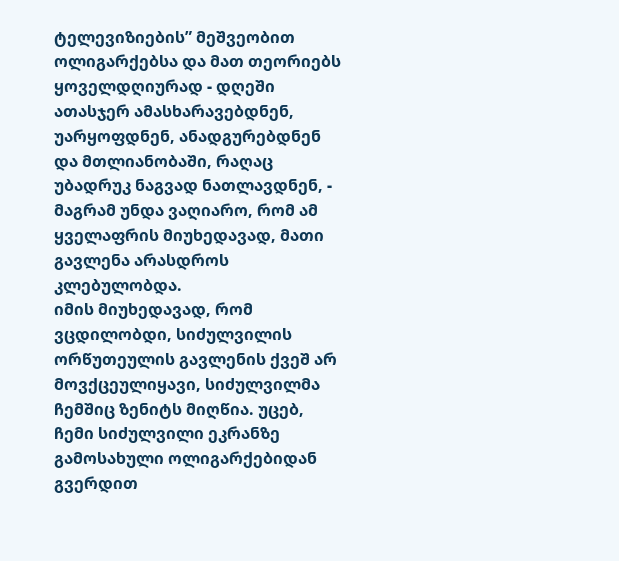ტელევიზიების” მეშვეობით ოლიგარქებსა და მათ თეორიებს ყოველდღიურად - დღეში ათასჯერ ამასხარავებდნენ, უარყოფდნენ, ანადგურებდნენ და მთლიანობაში, რაღაც უბადრუკ ნაგვად ნათლავდნენ, - მაგრამ უნდა ვაღიარო, რომ ამ ყველაფრის მიუხედავად, მათი გავლენა არასდროს კლებულობდა.
იმის მიუხედავად, რომ ვცდილობდი, სიძულვილის ორწუთეულის გავლენის ქვეშ არ მოვქცეულიყავი, სიძულვილმა ჩემშიც ზენიტს მიღწია. უცებ, ჩემი სიძულვილი ეკრანზე გამოსახული ოლიგარქებიდან გვერდით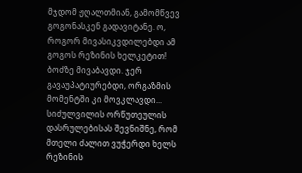მჯდომ ჟღალთმიან, გამომწვევ გოგონასკენ გადავიტანე. ო, როგორ მივასიკვდილებდი ამ გოგოს რეზინის ხელკეტით! ბოძზე მივაბავდი. ჯერ გავაუპატიურებდი, ორგაზმის მომენტში კი მოვკლავდი...
სიძულვილის ორწუთეულის დასრულებისას შევნიშნე, რომ მთელი ძალით ვუჭერდი ხელს რეზინის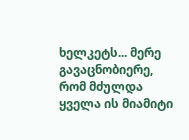ხელკეტს... მერე გავაცნობიერე, რომ მძულდა ყველა ის მიამიტი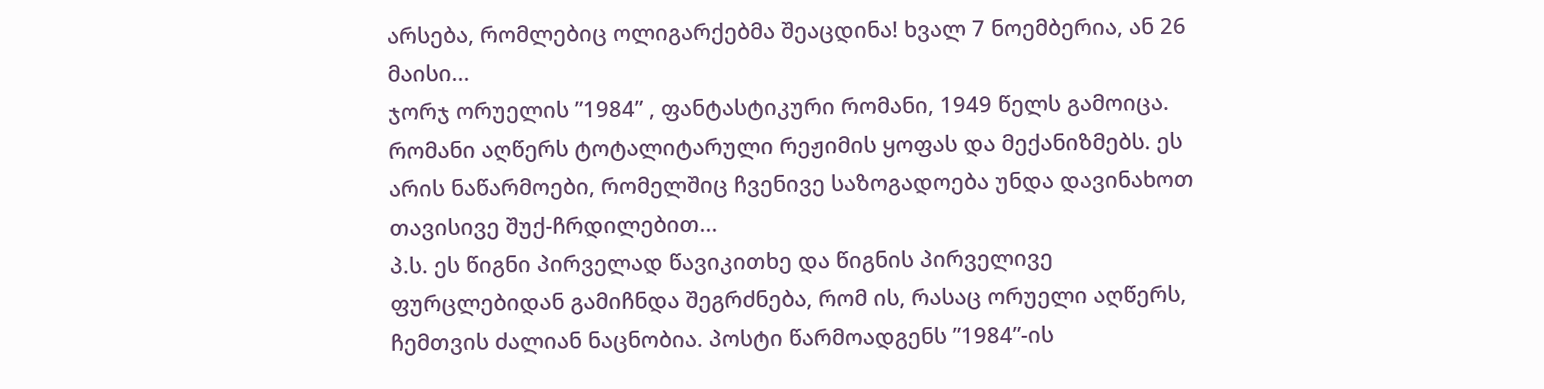არსება, რომლებიც ოლიგარქებმა შეაცდინა! ხვალ 7 ნოემბერია, ან 26 მაისი...
ჯორჯ ორუელის ”1984” , ფანტასტიკური რომანი, 1949 წელს გამოიცა. რომანი აღწერს ტოტალიტარული რეჟიმის ყოფას და მექანიზმებს. ეს არის ნაწარმოები, რომელშიც ჩვენივე საზოგადოება უნდა დავინახოთ თავისივე შუქ-ჩრდილებით...
პ.ს. ეს წიგნი პირველად წავიკითხე და წიგნის პირველივე ფურცლებიდან გამიჩნდა შეგრძნება, რომ ის, რასაც ორუელი აღწერს, ჩემთვის ძალიან ნაცნობია. პოსტი წარმოადგენს ”1984”-ის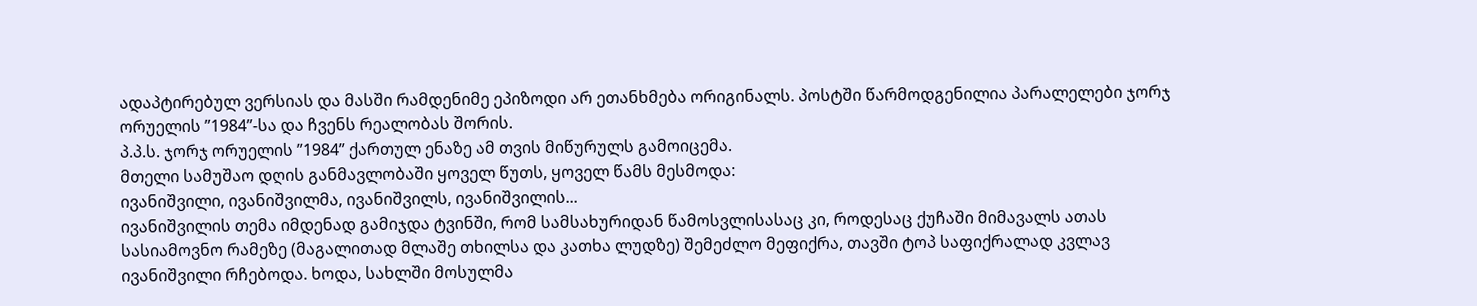ადაპტირებულ ვერსიას და მასში რამდენიმე ეპიზოდი არ ეთანხმება ორიგინალს. პოსტში წარმოდგენილია პარალელები ჯორჯ ორუელის ”1984”-სა და ჩვენს რეალობას შორის.
პ.პ.ს. ჯორჯ ორუელის ”1984” ქართულ ენაზე ამ თვის მიწურულს გამოიცემა.
მთელი სამუშაო დღის განმავლობაში ყოველ წუთს, ყოველ წამს მესმოდა:
ივანიშვილი, ივანიშვილმა, ივანიშვილს, ივანიშვილის...
ივანიშვილის თემა იმდენად გამიჯდა ტვინში, რომ სამსახურიდან წამოსვლისასაც კი, როდესაც ქუჩაში მიმავალს ათას სასიამოვნო რამეზე (მაგალითად მლაშე თხილსა და კათხა ლუდზე) შემეძლო მეფიქრა, თავში ტოპ საფიქრალად კვლავ ივანიშვილი რჩებოდა. ხოდა, სახლში მოსულმა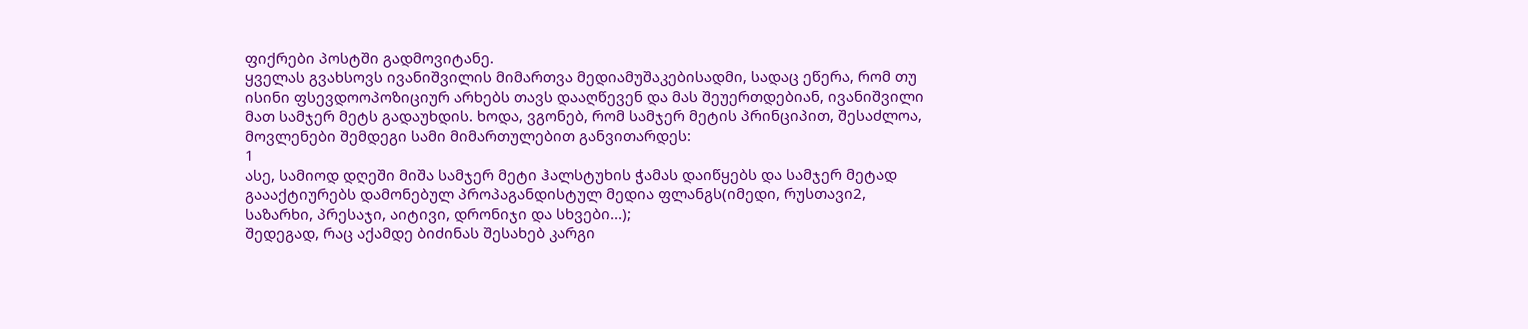ფიქრები პოსტში გადმოვიტანე.
ყველას გვახსოვს ივანიშვილის მიმართვა მედიამუშაკებისადმი, სადაც ეწერა, რომ თუ ისინი ფსევდოოპოზიციურ არხებს თავს დააღწევენ და მას შეუერთდებიან, ივანიშვილი მათ სამჯერ მეტს გადაუხდის. ხოდა, ვგონებ, რომ სამჯერ მეტის პრინციპით, შესაძლოა, მოვლენები შემდეგი სამი მიმართულებით განვითარდეს:
1
ასე, სამიოდ დღეში მიშა სამჯერ მეტი ჰალსტუხის ჭამას დაიწყებს და სამჯერ მეტად გაააქტიურებს დამონებულ პროპაგანდისტულ მედია ფლანგს(იმედი, რუსთავი2, საზარხი, პრესაჯი, აიტივი, დრონიჯი და სხვები...);
შედეგად, რაც აქამდე ბიძინას შესახებ კარგი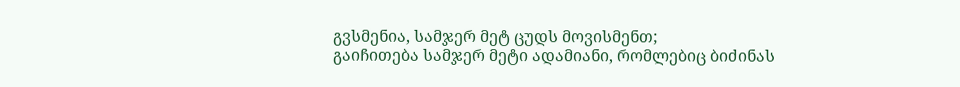გვსმენია, სამჯერ მეტ ცუდს მოვისმენთ;
გაიჩითება სამჯერ მეტი ადამიანი, რომლებიც ბიძინას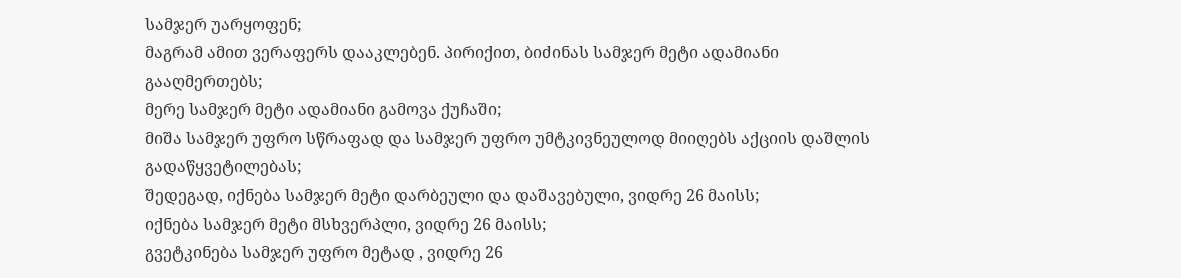სამჯერ უარყოფენ;
მაგრამ ამით ვერაფერს დააკლებენ. პირიქით, ბიძინას სამჯერ მეტი ადამიანი გააღმერთებს;
მერე სამჯერ მეტი ადამიანი გამოვა ქუჩაში;
მიშა სამჯერ უფრო სწრაფად და სამჯერ უფრო უმტკივნეულოდ მიიღებს აქციის დაშლის გადაწყვეტილებას;
შედეგად, იქნება სამჯერ მეტი დარბეული და დაშავებული, ვიდრე 26 მაისს;
იქნება სამჯერ მეტი მსხვერპლი, ვიდრე 26 მაისს;
გვეტკინება სამჯერ უფრო მეტად , ვიდრე 26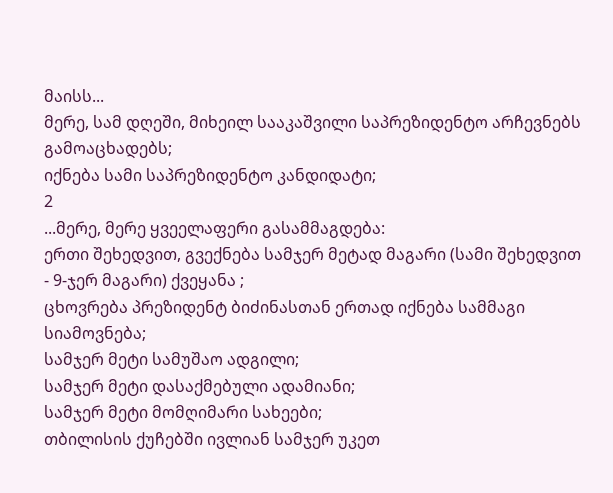მაისს...
მერე, სამ დღეში, მიხეილ სააკაშვილი საპრეზიდენტო არჩევნებს გამოაცხადებს;
იქნება სამი საპრეზიდენტო კანდიდატი;
2
...მერე, მერე ყვეელაფერი გასამმაგდება:
ერთი შეხედვით, გვექნება სამჯერ მეტად მაგარი (სამი შეხედვით - 9-ჯერ მაგარი) ქვეყანა ;
ცხოვრება პრეზიდენტ ბიძინასთან ერთად იქნება სამმაგი სიამოვნება;
სამჯერ მეტი სამუშაო ადგილი;
სამჯერ მეტი დასაქმებული ადამიანი;
სამჯერ მეტი მომღიმარი სახეები;
თბილისის ქუჩებში ივლიან სამჯერ უკეთ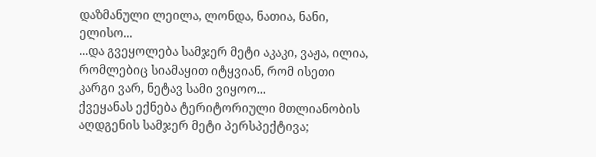დაზმანული ლეილა, ლონდა, ნათია, ნანი, ელისო...
...და გვეყოლება სამჯერ მეტი აკაკი, ვაჟა, ილია, რომლებიც სიამაყით იტყვიან, რომ ისეთი კარგი ვარ, ნეტავ სამი ვიყოო...
ქვეყანას ექნება ტერიტორიული მთლიანობის აღდგენის სამჯერ მეტი პერსპექტივა;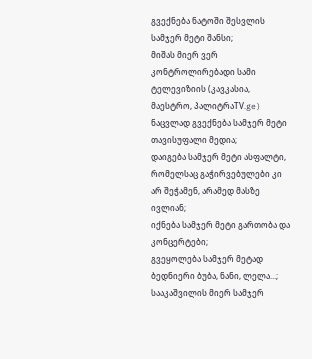გვექნება ნატოში შესვლის სამჯერ მეტი შანსი;
მიშას მიერ ვერ კონტროლირებადი სამი ტელევიზიის (კავკასია, მაესტრო, პალიტრაTV.ge) ნაცვლად გვექნება სამჯერ მეტი თავისუფალი მედია;
დაიგება სამჯერ მეტი ასფალტი, რომელსაც გაჭირვებულები კი არ შეჭამენ, არამედ მასზე ივლიან;
იქნება სამჯერ მეტი გართობა და კონცერტები;
გვეყოლება სამჯერ მეტად ბედნიერი ბუბა, ნანი, ლელა...;
სააკაშვილის მიერ სამჯერ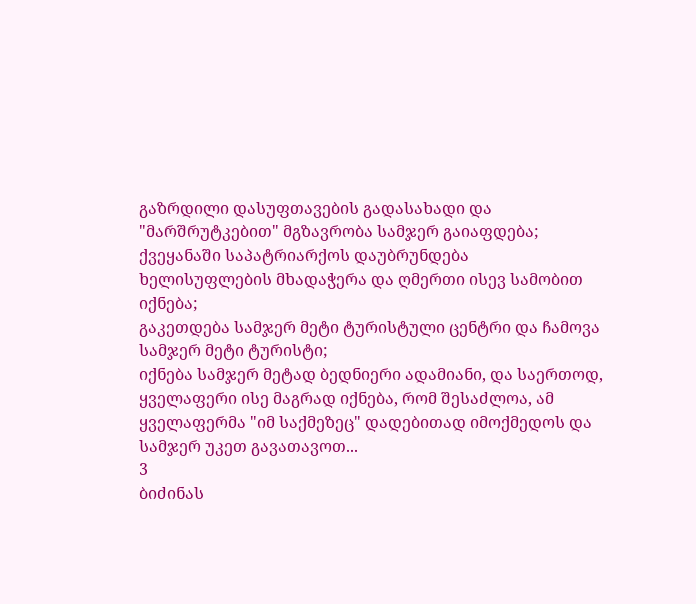გაზრდილი დასუფთავების გადასახადი და "მარშრუტკებით" მგზავრობა სამჯერ გაიაფდება;
ქვეყანაში საპატრიარქოს დაუბრუნდება ხელისუფლების მხადაჭერა და ღმერთი ისევ სამობით იქნება;
გაკეთდება სამჯერ მეტი ტურისტული ცენტრი და ჩამოვა სამჯერ მეტი ტურისტი;
იქნება სამჯერ მეტად ბედნიერი ადამიანი, და საერთოდ, ყველაფერი ისე მაგრად იქნება, რომ შესაძლოა, ამ ყველაფერმა "იმ საქმეზეც" დადებითად იმოქმედოს და სამჯერ უკეთ გავათავოთ...
3
ბიძინას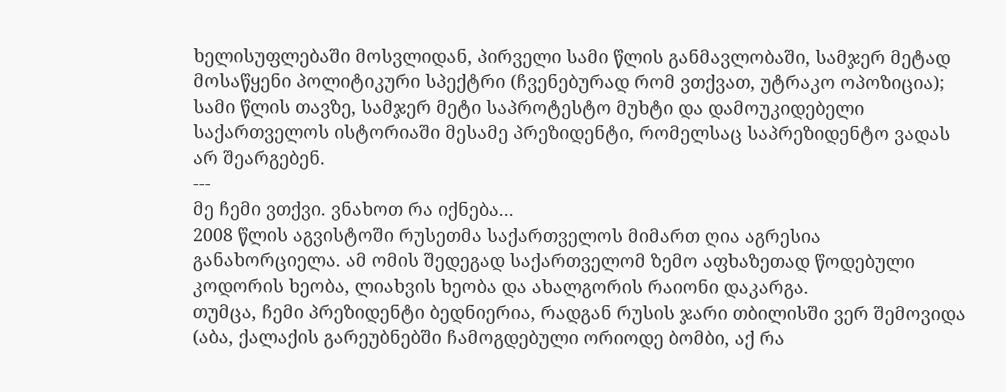ხელისუფლებაში მოსვლიდან, პირველი სამი წლის განმავლობაში, სამჯერ მეტად მოსაწყენი პოლიტიკური სპექტრი (ჩვენებურად რომ ვთქვათ, უტრაკო ოპოზიცია);
სამი წლის თავზე, სამჯერ მეტი საპროტესტო მუხტი და დამოუკიდებელი საქართველოს ისტორიაში მესამე პრეზიდენტი, რომელსაც საპრეზიდენტო ვადას არ შეარგებენ.
---
მე ჩემი ვთქვი. ვნახოთ რა იქნება...
2008 წლის აგვისტოში რუსეთმა საქართველოს მიმართ ღია აგრესია განახორციელა. ამ ომის შედეგად საქართველომ ზემო აფხაზეთად წოდებული კოდორის ხეობა, ლიახვის ხეობა და ახალგორის რაიონი დაკარგა.
თუმცა, ჩემი პრეზიდენტი ბედნიერია, რადგან რუსის ჯარი თბილისში ვერ შემოვიდა (აბა, ქალაქის გარეუბნებში ჩამოგდებული ორიოდე ბომბი, აქ რა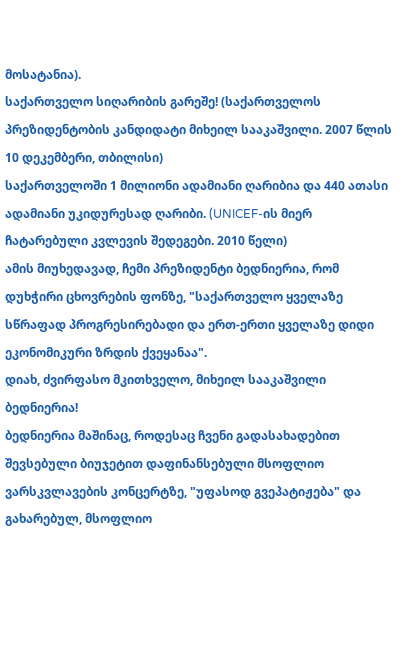მოსატანია).
საქართველო სიღარიბის გარეშე! (საქართველოს პრეზიდენტობის კანდიდატი მიხეილ სააკაშვილი. 2007 წლის 10 დეკემბერი, თბილისი)
საქართველოში 1 მილიონი ადამიანი ღარიბია და 440 ათასი ადამიანი უკიდურესად ღარიბი. (UNICEF-ის მიერ ჩატარებული კვლევის შედეგები. 2010 წელი)
ამის მიუხედავად, ჩემი პრეზიდენტი ბედნიერია, რომ დუხჭირი ცხოვრების ფონზე, "საქართველო ყველაზე სწრაფად პროგრესირებადი და ერთ-ერთი ყველაზე დიდი ეკონომიკური ზრდის ქვეყანაა".
დიახ, ძვირფასო მკითხველო, მიხეილ სააკაშვილი ბედნიერია!
ბედნიერია მაშინაც, როდესაც ჩვენი გადასახადებით შევსებული ბიუჯეტით დაფინანსებული მსოფლიო ვარსკვლავების კონცერტზე, "უფასოდ გვეპატიჟება" და გახარებულ, მსოფლიო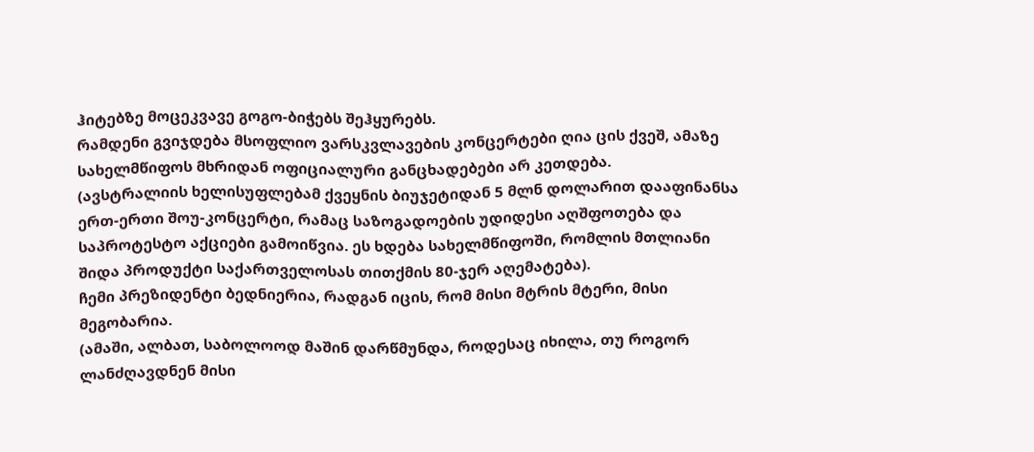ჰიტებზე მოცეკვავე გოგო-ბიჭებს შეჰყურებს.
რამდენი გვიჯდება მსოფლიო ვარსკვლავების კონცერტები ღია ცის ქვეშ, ამაზე სახელმწიფოს მხრიდან ოფიციალური განცხადებები არ კეთდება.
(ავსტრალიის ხელისუფლებამ ქვეყნის ბიუჯეტიდან 5 მლნ დოლარით დააფინანსა ერთ-ერთი შოუ-კონცერტი, რამაც საზოგადოების უდიდესი აღშფოთება და საპროტესტო აქციები გამოიწვია. ეს ხდება სახელმწიფოში, რომლის მთლიანი შიდა პროდუქტი საქართველოსას თითქმის 80-ჯერ აღემატება).
ჩემი პრეზიდენტი ბედნიერია, რადგან იცის, რომ მისი მტრის მტერი, მისი მეგობარია.
(ამაში, ალბათ, საბოლოოდ მაშინ დარწმუნდა, როდესაც იხილა, თუ როგორ ლანძღავდნენ მისი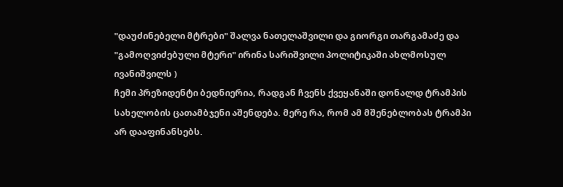"დაუძინებელი მტრები" შალვა ნათელაშვილი და გიორგი თარგამაძე და "გამოღვიძებული მტერი" ირინა სარიშვილი პოლიტიკაში ახლმოსულ ივანიშვილს )
ჩემი პრეზიდენტი ბედნიერია, რადგან ჩვენს ქვეყანაში დონალდ ტრამპის სახელობის ცათამბჯენი აშენდება. მერე რა, რომ ამ მშენებლობას ტრამპი არ დააფინანსებს.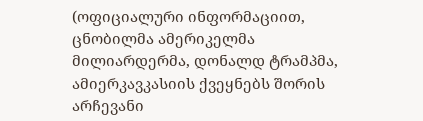(ოფიციალური ინფორმაციით, ცნობილმა ამერიკელმა მილიარდერმა, დონალდ ტრამპმა, ამიერკავკასიის ქვეყნებს შორის არჩევანი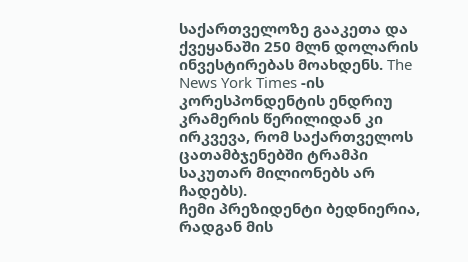საქართველოზე გააკეთა და ქვეყანაში 250 მლნ დოლარის ინვესტირებას მოახდენს. The News York Times -ის კორესპონდენტის ენდრიუ კრამერის წერილიდან კი ირკვევა, რომ საქართველოს ცათამბჯენებში ტრამპი საკუთარ მილიონებს არ ჩადებს).
ჩემი პრეზიდენტი ბედნიერია, რადგან მის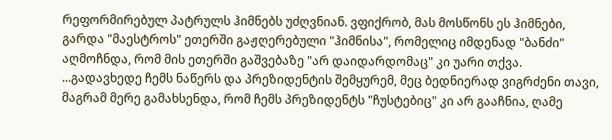რეფორმირებულ პატრულს ჰიმნებს უძღვნიან. ვფიქრობ, მას მოსწონს ეს ჰიმნები, გარდა "მაესტროს" ეთერში გაჟღერებული "ჰიმნისა", რომელიც იმდენად "ბანძი" აღმოჩნდა, რომ მის ეთერში გაშვებაზე "არ დაიდარდომაც" კი უარი თქვა.
...გადავხედე ჩემს ნაწერს და პრეზიდენტის შემყურემ, მეც ბედნიერად ვიგრძენი თავი, მაგრამ მერე გამახსენდა, რომ ჩემს პრეზიდენტს "ჩუსტებიც" კი არ გააჩნია, ღამე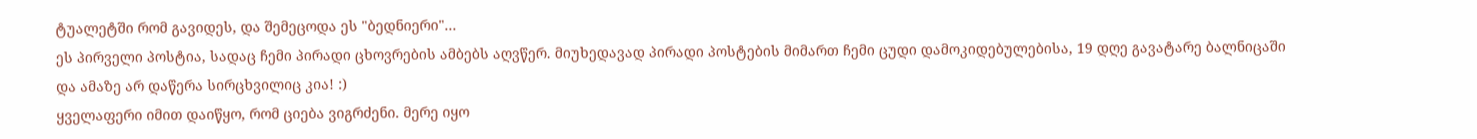ტუალეტში რომ გავიდეს, და შემეცოდა ეს "ბედნიერი"...
ეს პირველი პოსტია, სადაც ჩემი პირადი ცხოვრების ამბებს აღვწერ. მიუხედავად პირადი პოსტების მიმართ ჩემი ცუდი დამოკიდებულებისა, 19 დღე გავატარე ბალნიცაში და ამაზე არ დაწერა სირცხვილიც კია! :)
ყველაფერი იმით დაიწყო, რომ ციება ვიგრძენი. მერე იყო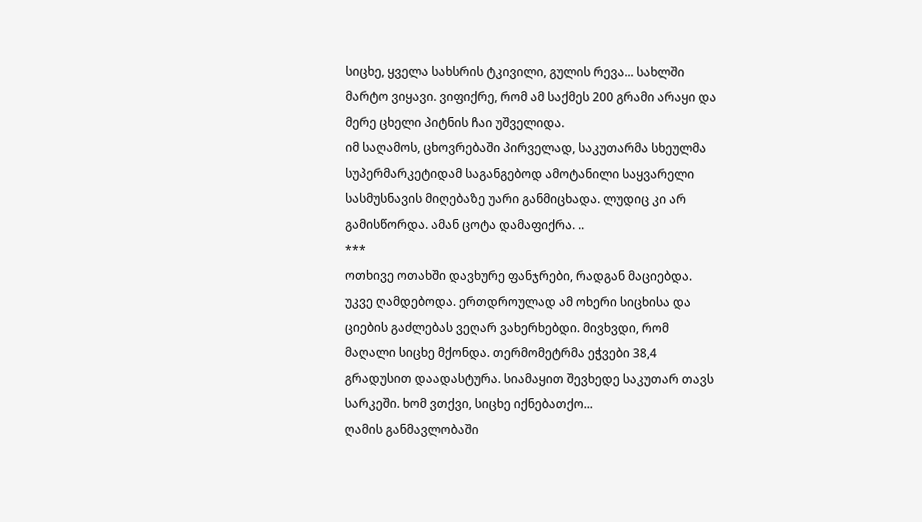სიცხე, ყველა სახსრის ტკივილი, გულის რევა... სახლში მარტო ვიყავი. ვიფიქრე, რომ ამ საქმეს 200 გრამი არაყი და მერე ცხელი პიტნის ჩაი უშველიდა.
იმ საღამოს, ცხოვრებაში პირველად, საკუთარმა სხეულმა სუპერმარკეტიდამ საგანგებოდ ამოტანილი საყვარელი სასმუსნავის მიღებაზე უარი განმიცხადა. ლუდიც კი არ გამისწორდა. ამან ცოტა დამაფიქრა. ..
***
ოთხივე ოთახში დავხურე ფანჯრები, რადგან მაციებდა. უკვე ღამდებოდა. ერთდროულად ამ ოხერი სიცხისა და ციების გაძლებას ვეღარ ვახერხებდი. მივხვდი, რომ მაღალი სიცხე მქონდა. თერმომეტრმა ეჭვები 38,4 გრადუსით დაადასტურა. სიამაყით შევხედე საკუთარ თავს სარკეში. ხომ ვთქვი, სიცხე იქნებათქო...
ღამის განმავლობაში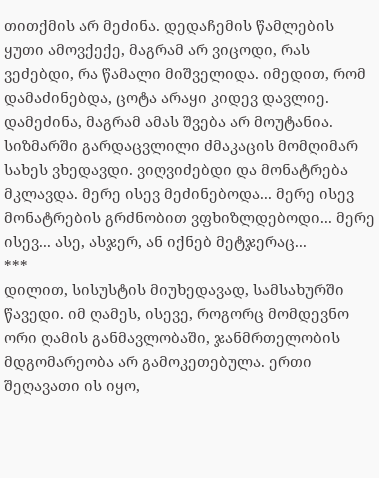თითქმის არ მეძინა. დედაჩემის წამლების ყუთი ამოვქექე, მაგრამ არ ვიცოდი, რას ვეძებდი, რა წამალი მიშველიდა. იმედით, რომ დამაძინებდა, ცოტა არაყი კიდევ დავლიე. დამეძინა, მაგრამ ამას შვება არ მოუტანია. სიზმარში გარდაცვლილი ძმაკაცის მომღიმარ სახეს ვხედავდი. ვიღვიძებდი და მონატრება მკლავდა. მერე ისევ მეძინებოდა... მერე ისევ მონატრების გრძნობით ვფხიზლდებოდი... მერე ისევ... ასე, ასჯერ, ან იქნებ მეტჯერაც...
***
დილით, სისუსტის მიუხედავად, სამსახურში წავედი. იმ ღამეს, ისევე, როგორც მომდევნო ორი ღამის განმავლობაში, ჯანმრთელობის მდგომარეობა არ გამოკეთებულა. ერთი შეღავათი ის იყო,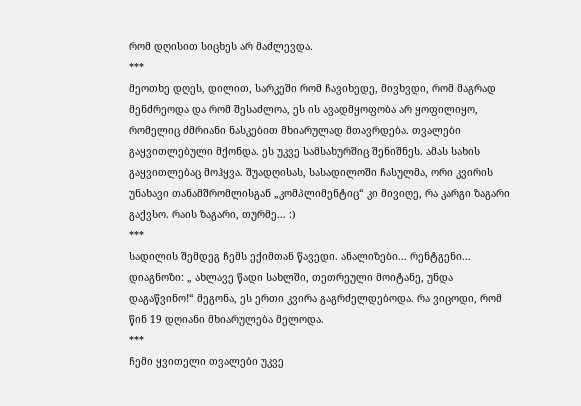რომ დღისით სიცხეს არ მაძლევდა.
***
მეოთხე დღეს, დილით, სარკეში რომ ჩავიხედე, მივხვდი, რომ მაგრად მენძრეოდა და რომ შესაძლოა, ეს ის ავადმყოფობა არ ყოფილიყო, რომელიც ძმრიანი ნასკებით მხიარულად მთავრდება. თვალები გაყვითლებული მქონდა. ეს უკვე სამსახურშიც შენიშნეს. ამას სახის გაყვითლებაც მოჰყვა. შუადღისას, სასადილოში ჩასულმა, ორი კვირის უნახავი თანამშრომლისგან „კომპლიმენტიც“ კი მივიღე, რა კარგი ზაგარი გაქვსო. რაის ზაგარი, თურმე... :)
***
სადილის შემდეგ ჩემს ექიმთან წავედი. ანალიზები... რენტგენი... დიაგნოზი: „ ახლავე წადი სახლში, თეთრეული მოიტანე, უნდა დაგაწვინო!“ მეგონა, ეს ერთი კვირა გაგრძელდებოდა. რა ვიცოდი, რომ წინ 19 დღიანი მხიარულება მელოდა.
***
ჩემი ყვითელი თვალები უკვე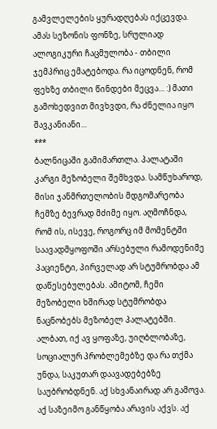გამვლელების ყურადღებას იქცევდა. ამას სეზონის ფონზე, სრულიად ალოგიკური ჩაცმულობა - თბილი ჯემპრიც ემატებოდა. რა იცოდნენ, რომ ფეხზე თბილი წინდები მეცვა... :) მათი გამოხედვით მივხვდი, რა ძნელია იყო შავკანიანი...
***
ბალნიცაში გამიმართლა. პალატაში კარგი მეზობელი შემხვდა. სამწუხაროდ, მისი ჯანმრთელობის მდგომარეობა ჩემზე ბევრად მძიმე იყო. აღმოჩნდა, რომ ის, ისევე, როგორც იმ მომენტში საავადმყოფოში არსებული რამოდენიმე პაციენტი, პირველად არ სტუმრობდა ამ დაწესებულებას. ამიტომ, ჩემი მეზობელი ხშირად სტუმრობდა ნაცნობებს მეზობელ პალატებში. ალბათ, იქ ავ ყოფაზე, უიღბლობაზე, სოციალურ პრობლემებზე და რა თქმა უნდა, საკუთარ დაავადებებზე საუბრობდნენ. აქ სხვანაირად არ გამოვა. აქ საზეიმო განწყობა არავის აქვს. აქ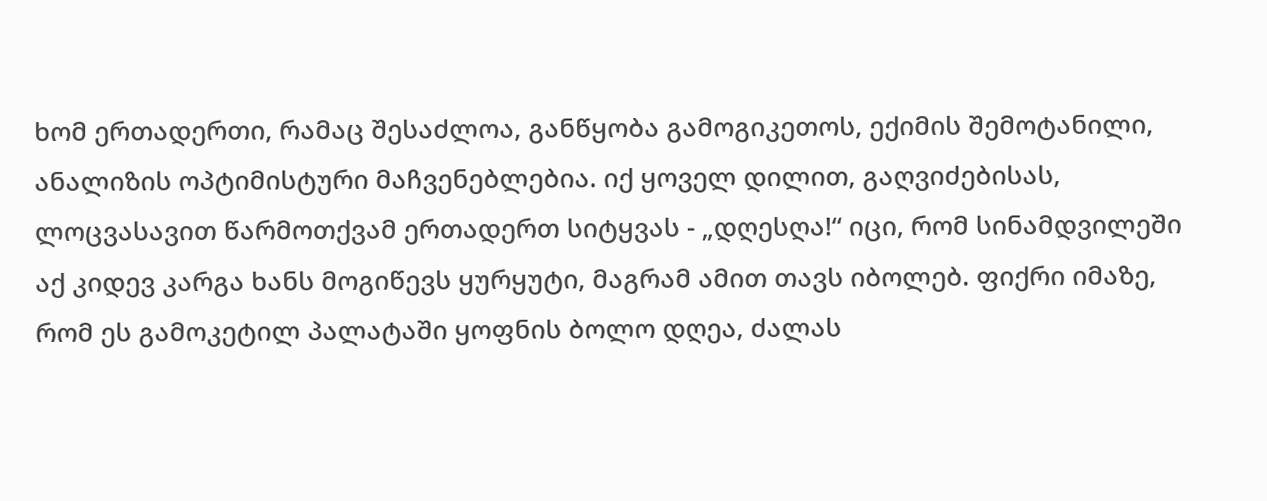ხომ ერთადერთი, რამაც შესაძლოა, განწყობა გამოგიკეთოს, ექიმის შემოტანილი, ანალიზის ოპტიმისტური მაჩვენებლებია. იქ ყოველ დილით, გაღვიძებისას, ლოცვასავით წარმოთქვამ ერთადერთ სიტყვას - „დღესღა!“ იცი, რომ სინამდვილეში აქ კიდევ კარგა ხანს მოგიწევს ყურყუტი, მაგრამ ამით თავს იბოლებ. ფიქრი იმაზე, რომ ეს გამოკეტილ პალატაში ყოფნის ბოლო დღეა, ძალას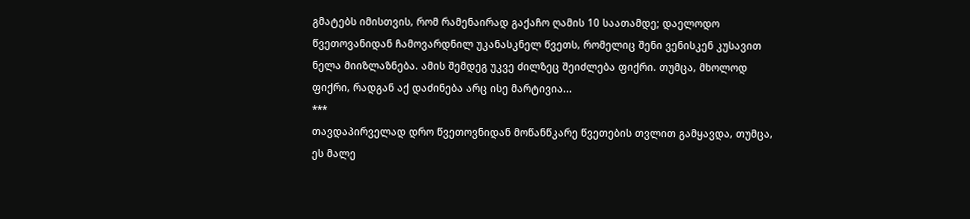გმატებს იმისთვის, რომ რამენაირად გაქაჩო ღამის 10 საათამდე; დაელოდო წვეთოვანიდან ჩამოვარდნილ უკანასკნელ წვეთს, რომელიც შენი ვენისკენ კუსავით ნელა მიიზლაზნება. ამის შემდეგ უკვე ძილზეც შეიძლება ფიქრი. თუმცა, მხოლოდ ფიქრი, რადგან აქ დაძინება არც ისე მარტივია...
***
თავდაპირველად დრო წვეთოვნიდან მოწანწკარე წვეთების თვლით გამყავდა, თუმცა, ეს მალე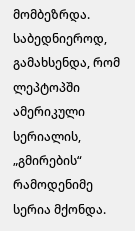მომბეზრდა. საბედნიეროდ, გამახსენდა, რომ ლეპტოპში ამერიკული სერიალის, „გმირების“ რამოდენიმე სერია მქონდა.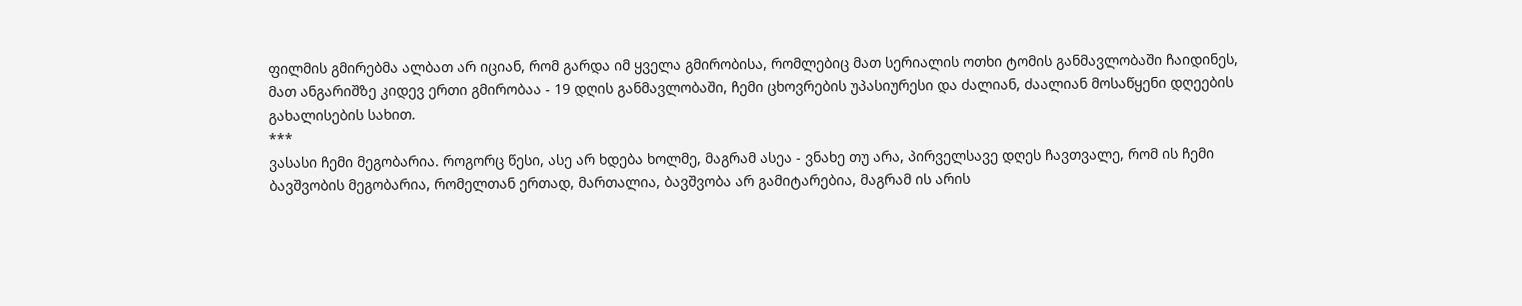ფილმის გმირებმა ალბათ არ იციან, რომ გარდა იმ ყველა გმირობისა, რომლებიც მათ სერიალის ოთხი ტომის განმავლობაში ჩაიდინეს, მათ ანგარიშზე კიდევ ერთი გმირობაა - 19 დღის განმავლობაში, ჩემი ცხოვრების უპასიურესი და ძალიან, ძაალიან მოსაწყენი დღეების გახალისების სახით.
***
ვასასი ჩემი მეგობარია. როგორც წესი, ასე არ ხდება ხოლმე, მაგრამ ასეა - ვნახე თუ არა, პირველსავე დღეს ჩავთვალე, რომ ის ჩემი ბავშვობის მეგობარია, რომელთან ერთად, მართალია, ბავშვობა არ გამიტარებია, მაგრამ ის არის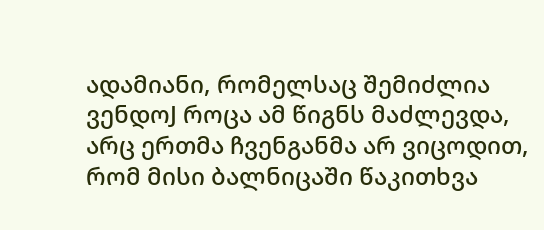ადამიანი, რომელსაც შემიძლია ვენდოJ როცა ამ წიგნს მაძლევდა, არც ერთმა ჩვენგანმა არ ვიცოდით, რომ მისი ბალნიცაში წაკითხვა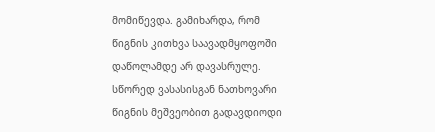მომიწევდა. გამიხარდა, რომ წიგნის კითხვა საავადმყოფოში დაწოლამდე არ დავასრულე. სწორედ ვასასისგან ნათხოვარი წიგნის მეშვეობით გადავდიოდი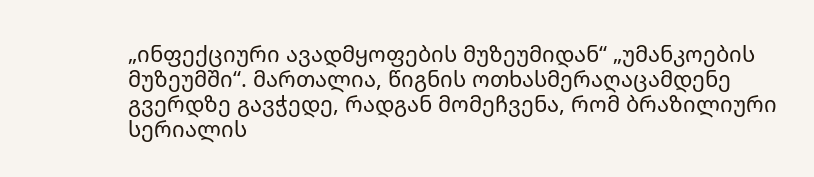„ინფექციური ავადმყოფების მუზეუმიდან“ „უმანკოების მუზეუმში“. მართალია, წიგნის ოთხასმერაღაცამდენე გვერდზე გავჭედე, რადგან მომეჩვენა, რომ ბრაზილიური სერიალის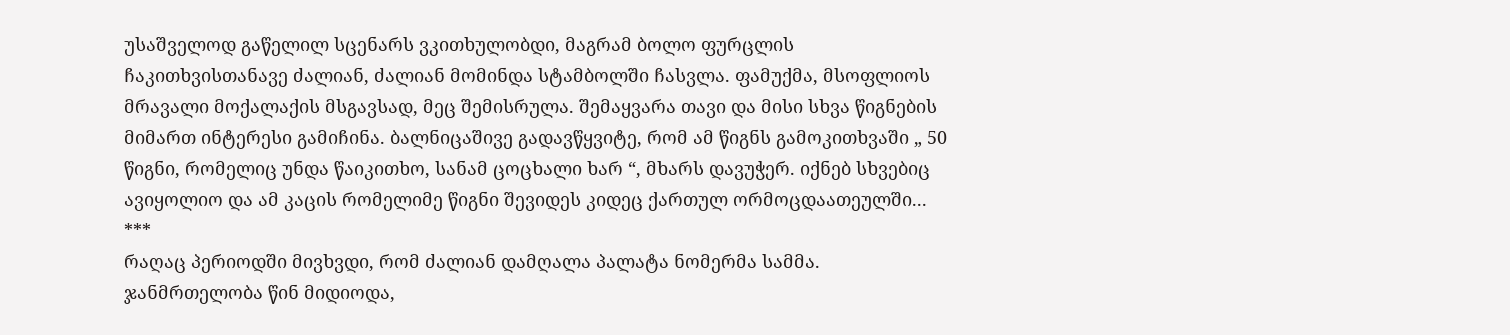უსაშველოდ გაწელილ სცენარს ვკითხულობდი, მაგრამ ბოლო ფურცლის ჩაკითხვისთანავე ძალიან, ძალიან მომინდა სტამბოლში ჩასვლა. ფამუქმა, მსოფლიოს მრავალი მოქალაქის მსგავსად, მეც შემისრულა. შემაყვარა თავი და მისი სხვა წიგნების მიმართ ინტერესი გამიჩინა. ბალნიცაშივე გადავწყვიტე, რომ ამ წიგნს გამოკითხვაში „ 50 წიგნი, რომელიც უნდა წაიკითხო, სანამ ცოცხალი ხარ “, მხარს დავუჭერ. იქნებ სხვებიც ავიყოლიო და ამ კაცის რომელიმე წიგნი შევიდეს კიდეც ქართულ ორმოცდაათეულში...
***
რაღაც პერიოდში მივხვდი, რომ ძალიან დამღალა პალატა ნომერმა სამმა. ჯანმრთელობა წინ მიდიოდა,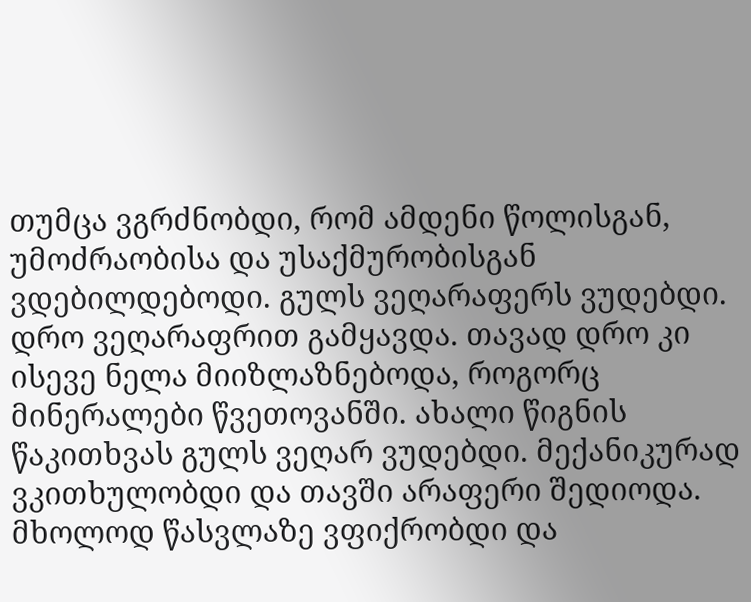თუმცა ვგრძნობდი, რომ ამდენი წოლისგან, უმოძრაობისა და უსაქმურობისგან ვდებილდებოდი. გულს ვეღარაფერს ვუდებდი. დრო ვეღარაფრით გამყავდა. თავად დრო კი ისევე ნელა მიიზლაზნებოდა, როგორც მინერალები წვეთოვანში. ახალი წიგნის წაკითხვას გულს ვეღარ ვუდებდი. მექანიკურად ვკითხულობდი და თავში არაფერი შედიოდა. მხოლოდ წასვლაზე ვფიქრობდი და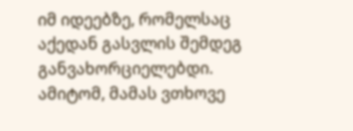იმ იდეებზე, რომელსაც აქედან გასვლის შემდეგ განვახორციელებდი. ამიტომ, მამას ვთხოვე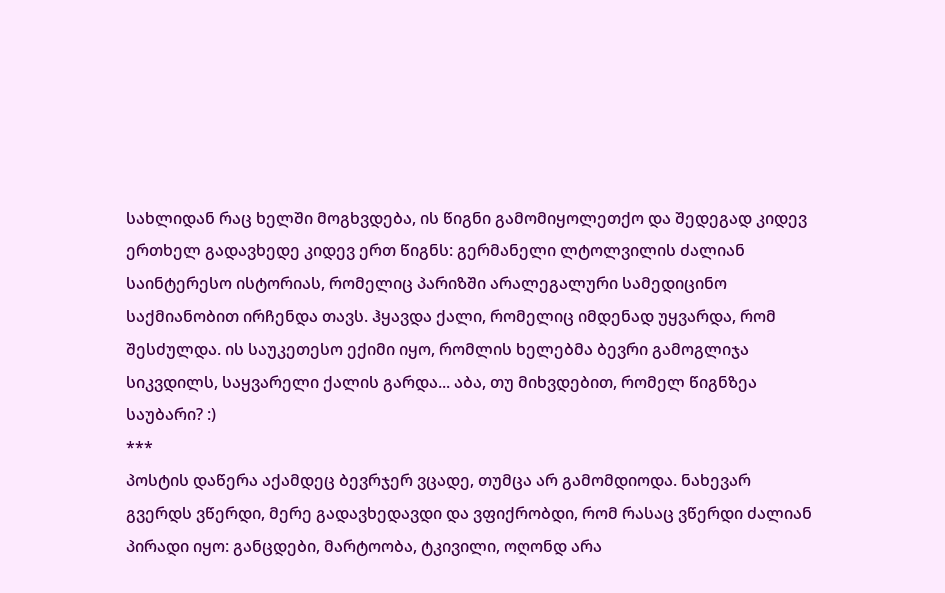სახლიდან რაც ხელში მოგხვდება, ის წიგნი გამომიყოლეთქო და შედეგად კიდევ ერთხელ გადავხედე კიდევ ერთ წიგნს: გერმანელი ლტოლვილის ძალიან საინტერესო ისტორიას, რომელიც პარიზში არალეგალური სამედიცინო საქმიანობით ირჩენდა თავს. ჰყავდა ქალი, რომელიც იმდენად უყვარდა, რომ შესძულდა. ის საუკეთესო ექიმი იყო, რომლის ხელებმა ბევრი გამოგლიჯა სიკვდილს, საყვარელი ქალის გარდა... აბა, თუ მიხვდებით, რომელ წიგნზეა საუბარი? :)
***
პოსტის დაწერა აქამდეც ბევრჯერ ვცადე, თუმცა არ გამომდიოდა. ნახევარ გვერდს ვწერდი, მერე გადავხედავდი და ვფიქრობდი, რომ რასაც ვწერდი ძალიან პირადი იყო: განცდები, მარტოობა, ტკივილი, ოღონდ არა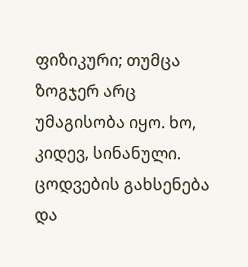ფიზიკური; თუმცა ზოგჯერ არც უმაგისობა იყო. ხო, კიდევ, სინანული. ცოდვების გახსენება და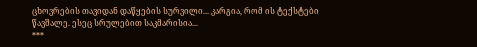ცხოვრების თავიდან დაწყების სურვილი... კარგია, რომ ის ტექსტები წავშალე. ესეც სრულებით საკმარისია...
***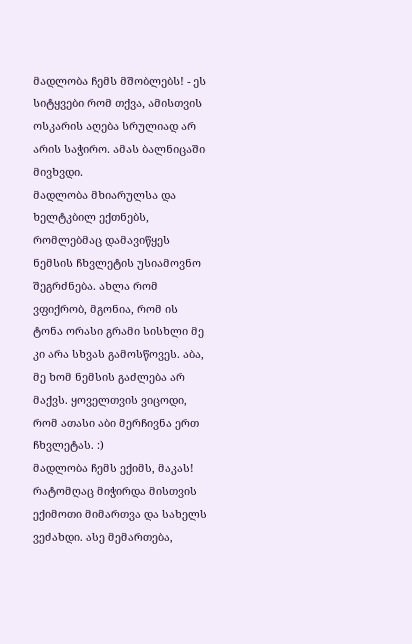მადლობა ჩემს მშობლებს! - ეს სიტყვები რომ თქვა, ამისთვის ოსკარის აღება სრულიად არ არის საჭირო. ამას ბალნიცაში მივხვდი.
მადლობა მხიარულსა და ხელტკბილ ექთნებს, რომლებმაც დამავიწყეს ნემსის ჩხვლეტის უსიამოვნო შეგრძნება. ახლა რომ ვფიქრობ, მგონია, რომ ის ტონა ორასი გრამი სისხლი მე კი არა სხვას გამოსწოვეს. აბა, მე ხომ ნემსის გაძლება არ მაქვს. ყოველთვის ვიცოდი, რომ ათასი აბი მერჩივნა ერთ ჩხვლეტას. :)
მადლობა ჩემს ექიმს, მაკას! რატომღაც მიჭირდა მისთვის ექიმოთი მიმართვა და სახელს ვეძახდი. ასე მემართება,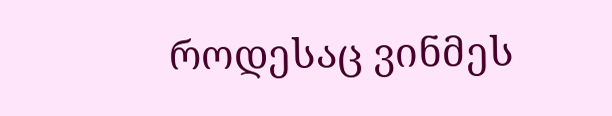როდესაც ვინმეს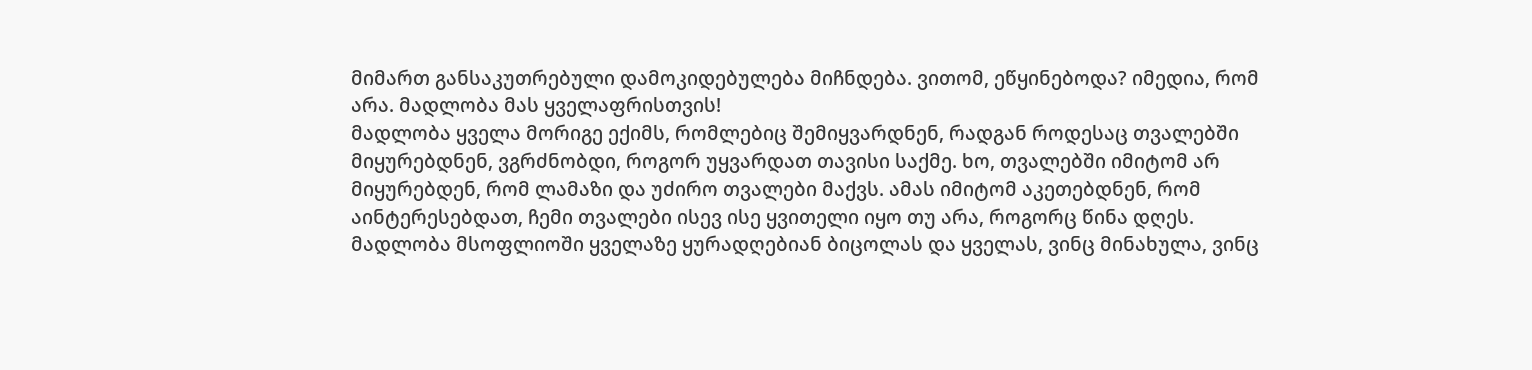მიმართ განსაკუთრებული დამოკიდებულება მიჩნდება. ვითომ, ეწყინებოდა? იმედია, რომ არა. მადლობა მას ყველაფრისთვის!
მადლობა ყველა მორიგე ექიმს, რომლებიც შემიყვარდნენ, რადგან როდესაც თვალებში მიყურებდნენ, ვგრძნობდი, როგორ უყვარდათ თავისი საქმე. ხო, თვალებში იმიტომ არ მიყურებდენ, რომ ლამაზი და უძირო თვალები მაქვს. ამას იმიტომ აკეთებდნენ, რომ აინტერესებდათ, ჩემი თვალები ისევ ისე ყვითელი იყო თუ არა, როგორც წინა დღეს.
მადლობა მსოფლიოში ყველაზე ყურადღებიან ბიცოლას და ყველას, ვინც მინახულა, ვინც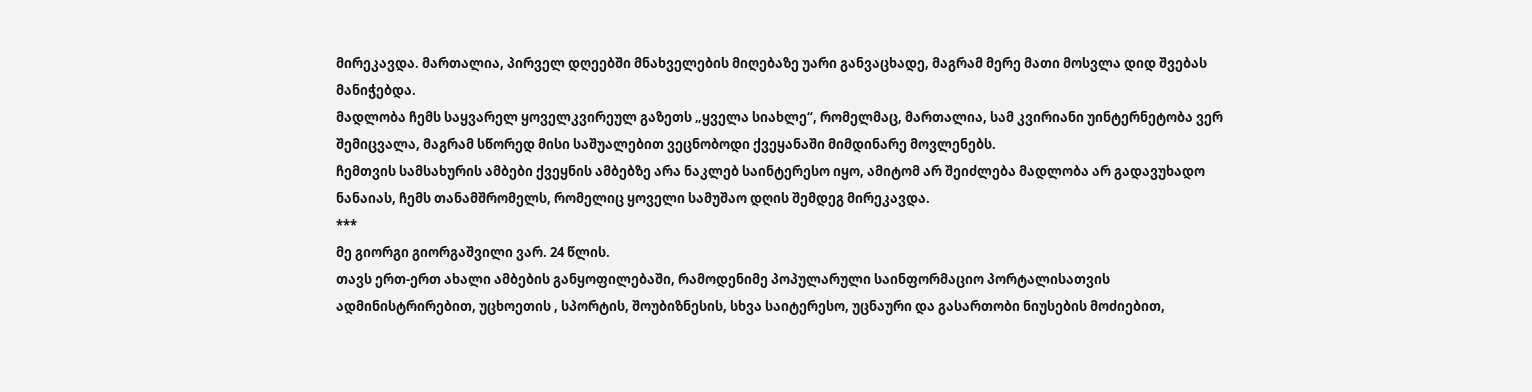მირეკავდა. მართალია, პირველ დღეებში მნახველების მიღებაზე უარი განვაცხადე, მაგრამ მერე მათი მოსვლა დიდ შვებას მანიჭებდა.
მადლობა ჩემს საყვარელ ყოველკვირეულ გაზეთს „ყველა სიახლე“, რომელმაც, მართალია, სამ კვირიანი უინტერნეტობა ვერ შემიცვალა, მაგრამ სწორედ მისი საშუალებით ვეცნობოდი ქვეყანაში მიმდინარე მოვლენებს.
ჩემთვის სამსახურის ამბები ქვეყნის ამბებზე არა ნაკლებ საინტერესო იყო, ამიტომ არ შეიძლება მადლობა არ გადავუხადო ნანაიას, ჩემს თანამშრომელს, რომელიც ყოველი სამუშაო დღის შემდეგ მირეკავდა.
***
მე გიორგი გიორგაშვილი ვარ. 24 წლის.
თავს ერთ-ერთ ახალი ამბების განყოფილებაში, რამოდენიმე პოპულარული საინფორმაციო პორტალისათვის ადმინისტრირებით, უცხოეთის , სპორტის, შოუბიზნესის, სხვა საიტერესო, უცნაური და გასართობი ნიუსების მოძიებით,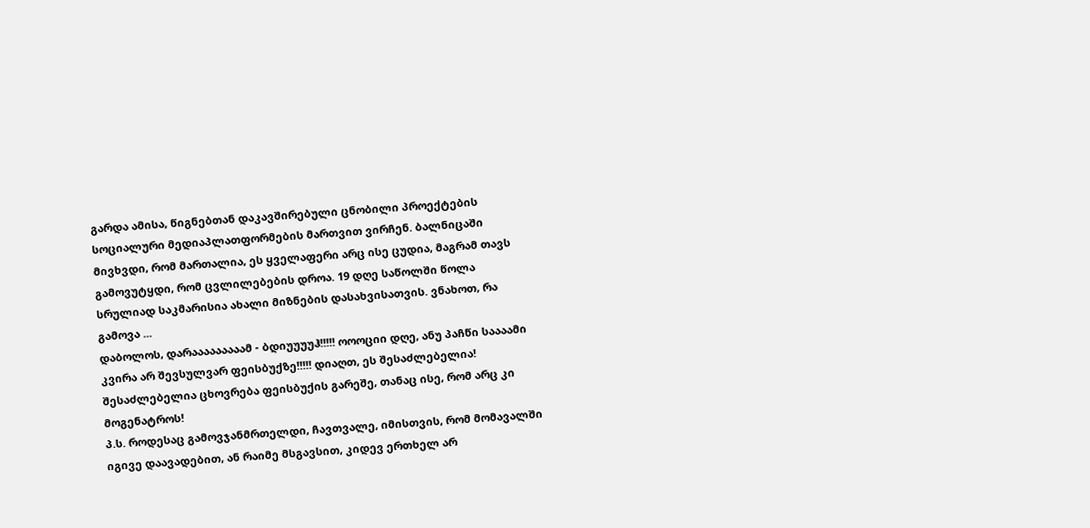გარდა ამისა, წიგნებთან დაკავშირებული ცნობილი პროექტების სოციალური მედიაპლათფორმების მართვით ვირჩენ. ბალნიცაში მივხვდი, რომ მართალია, ეს ყველაფერი არც ისე ცუდია, მაგრამ თავს გამოვუტყდი, რომ ცვლილებების დროა. 19 დღე საწოლში წოლა სრულიად საკმარისია ახალი მიზნების დასახვისათვის. ვნახოთ, რა გამოვა ...
დაბოლოს, დარააააააააამ - ბდიუუუუჰ!!!!! ოოოციი დღე, ანუ პაჩწი საააამი კვირა არ შევსულვარ ფეისბუქზე!!!!! დიაღთ, ეს შესაძლებელია! შესაძლებელია ცხოვრება ფეისბუქის გარეშე, თანაც ისე, რომ არც კი მოგენატროს!
პ.ს. როდესაც გამოვჯანმრთელდი, ჩავთვალე, იმისთვის, რომ მომავალში იგივე დაავადებით, ან რაიმე მსგავსით, კიდევ ერთხელ არ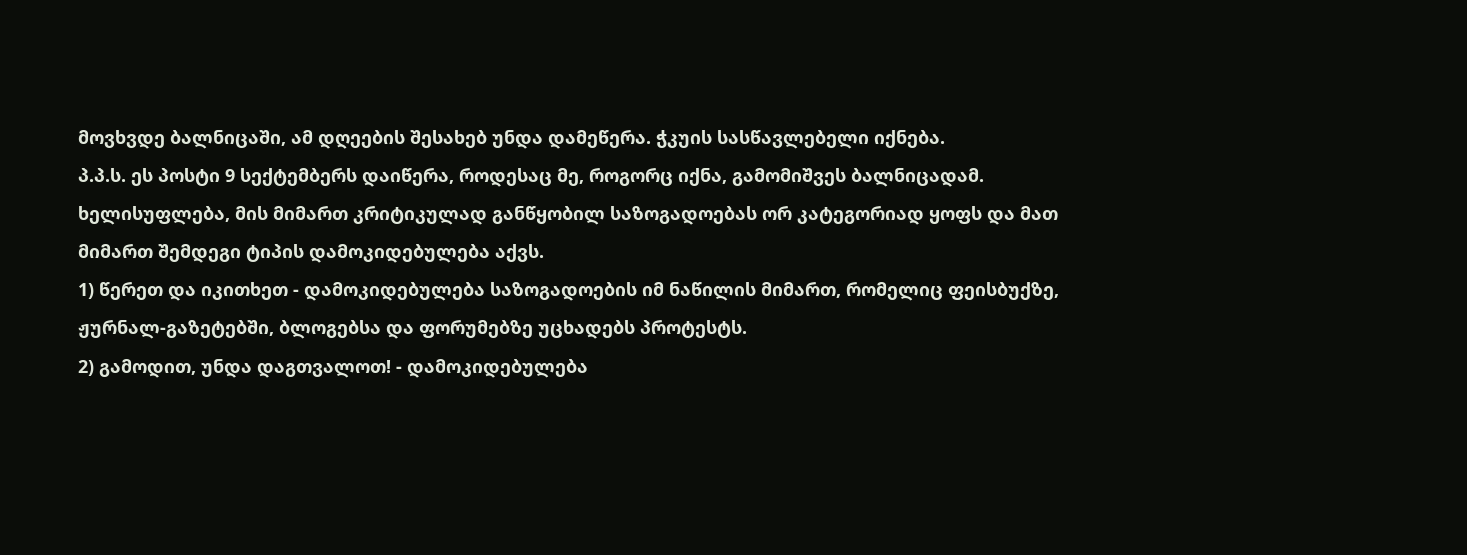მოვხვდე ბალნიცაში, ამ დღეების შესახებ უნდა დამეწერა. ჭკუის სასწავლებელი იქნება.
პ.პ.ს. ეს პოსტი 9 სექტემბერს დაიწერა, როდესაც მე, როგორც იქნა, გამომიშვეს ბალნიცადამ.
ხელისუფლება, მის მიმართ კრიტიკულად განწყობილ საზოგადოებას ორ კატეგორიად ყოფს და მათ მიმართ შემდეგი ტიპის დამოკიდებულება აქვს.
1) წერეთ და იკითხეთ - დამოკიდებულება საზოგადოების იმ ნაწილის მიმართ, რომელიც ფეისბუქზე, ჟურნალ-გაზეტებში, ბლოგებსა და ფორუმებზე უცხადებს პროტესტს.
2) გამოდით, უნდა დაგთვალოთ! - დამოკიდებულება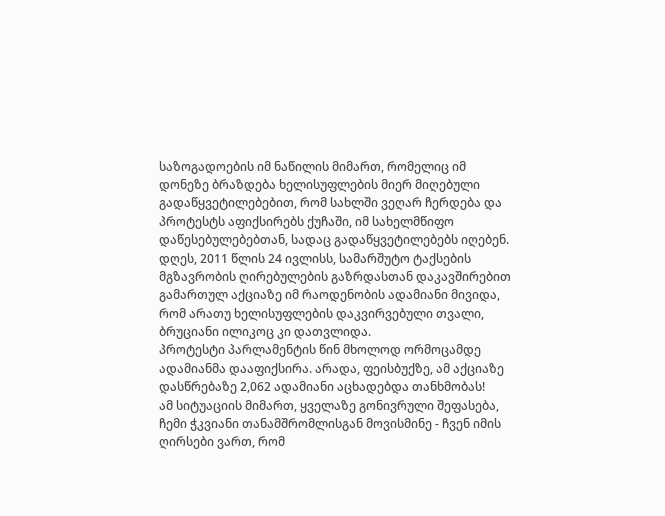საზოგადოების იმ ნაწილის მიმართ, რომელიც იმ დონეზე ბრაზდება ხელისუფლების მიერ მიღებული გადაწყვეტილებებით, რომ სახლში ვეღარ ჩერდება და პროტესტს აფიქსირებს ქუჩაში, იმ სახელმწიფო დაწესებულებებთან, სადაც გადაწყვეტილებებს იღებენ.
დღეს, 2011 წლის 24 ივლისს, სამარშუტო ტაქსების მგზავრობის ღირებულების გაზრდასთან დაკავშირებით გამართულ აქციაზე იმ რაოდენობის ადამიანი მივიდა, რომ არათუ ხელისუფლების დაკვირვებული თვალი, ბრუციანი ილიკოც კი დათვლიდა.
პროტესტი პარლამენტის წინ მხოლოდ ორმოცამდე ადამიანმა დააფიქსირა. არადა, ფეისბუქზე, ამ აქციაზე დასწრებაზე 2,062 ადამიანი აცხადებდა თანხმობას!
ამ სიტუაციის მიმართ, ყველაზე გონივრული შეფასება, ჩემი ჭკვიანი თანამშრომლისგან მოვისმინე - ჩვენ იმის ღირსები ვართ, რომ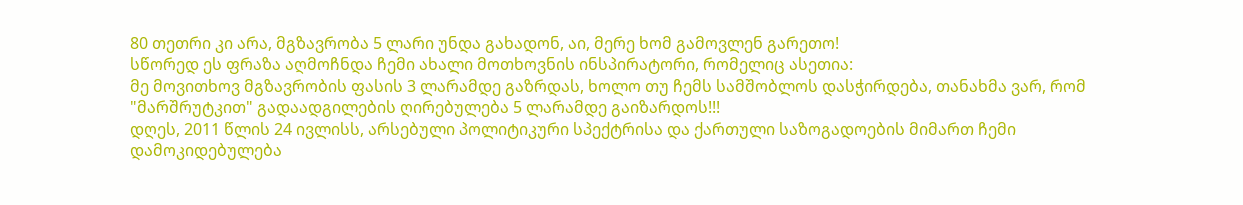80 თეთრი კი არა, მგზავრობა 5 ლარი უნდა გახადონ, აი, მერე ხომ გამოვლენ გარეთო!
სწორედ ეს ფრაზა აღმოჩნდა ჩემი ახალი მოთხოვნის ინსპირატორი, რომელიც ასეთია:
მე მოვითხოვ მგზავრობის ფასის 3 ლარამდე გაზრდას, ხოლო თუ ჩემს სამშობლოს დასჭირდება, თანახმა ვარ, რომ "მარშრუტკით" გადაადგილების ღირებულება 5 ლარამდე გაიზარდოს!!!
დღეს, 2011 წლის 24 ივლისს, არსებული პოლიტიკური სპექტრისა და ქართული საზოგადოების მიმართ ჩემი დამოკიდებულება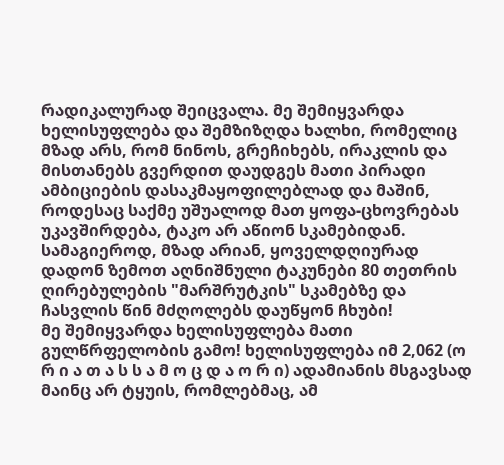რადიკალურად შეიცვალა. მე შემიყვარდა ხელისუფლება და შემზიზღდა ხალხი, რომელიც მზად არს, რომ ნინოს, გრეჩიხებს, ირაკლის და მისთანებს გვერდით დაუდგეს მათი პირადი ამბიციების დასაკმაყოფილებლად და მაშინ, როდესაც საქმე უშუალოდ მათ ყოფა-ცხოვრებას უკავშირდება, ტაკო არ აწიონ სკამებიდან. სამაგიეროდ, მზად არიან, ყოველდღიურად დადონ ზემოთ აღნიშნული ტაკუნები 80 თეთრის ღირებულების "მარშრუტკის" სკამებზე და ჩასვლის წინ მძღოლებს დაუწყონ ჩხუბი!
მე შემიყვარდა ხელისუფლება მათი გულწრფელობის გამო! ხელისუფლება იმ 2,062 (ო რ ი ა თ ა ს ს ა მ ო ც დ ა ო რ ი) ადამიანის მსგავსად მაინც არ ტყუის, რომლებმაც, ამ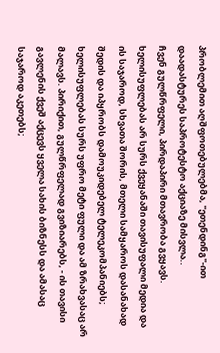პრობლემით აღშფოთებულებმა, "ეთენდინგ"-ით დაადასტურეს საპროტესტო აქციაზე მისვლა..
ჩვენ გულწრფელი, პირდაპირი მთავრობა გვყავს. ხელისუფლებას არ სურს ქვეყანაში თავისუფალი მედია და ის საჯაროდ, სხვათა შორის, მთელი სამყაროს დასანახად შედის და იპყრობს დამოუკიდებელ ტელეკომპანიებს;
ხელისუფლებას სურს უფრო მეტი ფული და ამ ზრახვასაც არ მალავს. პირიქით, გულწრფელად გვიზიარებს, - ის თავისი გავლენის ქვეშ აქცევს ყველა სახის ბიზნესს და ამასაც საჯაროდ აკეთებს;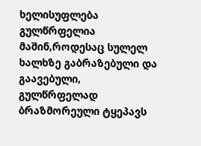ხელისუფლება გულწრფელია მაშინ,როდესაც სულელ ხალხზე გაბრაზებული და გაავებული, გულწრფელად ბრაზმორეული ტყეპავს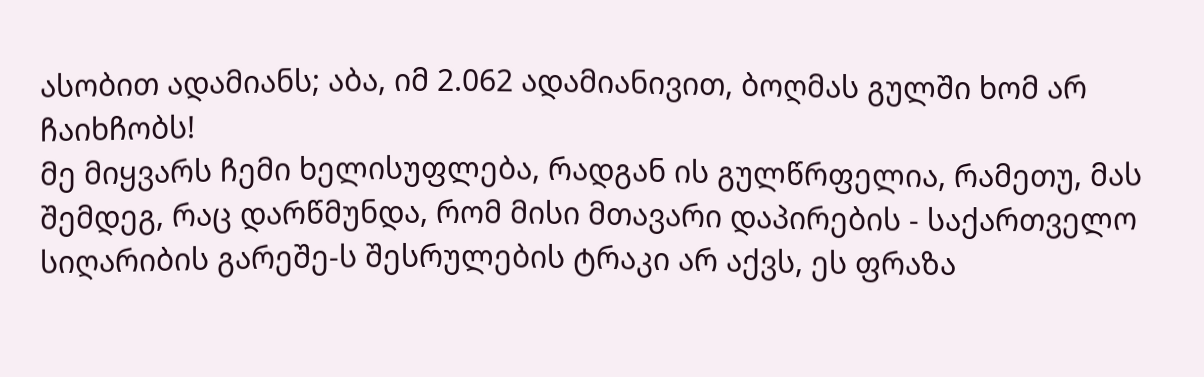ასობით ადამიანს; აბა, იმ 2.062 ადამიანივით, ბოღმას გულში ხომ არ ჩაიხჩობს!
მე მიყვარს ჩემი ხელისუფლება, რადგან ის გულწრფელია, რამეთუ, მას შემდეგ, რაც დარწმუნდა, რომ მისი მთავარი დაპირების - საქართველო სიღარიბის გარეშე-ს შესრულების ტრაკი არ აქვს, ეს ფრაზა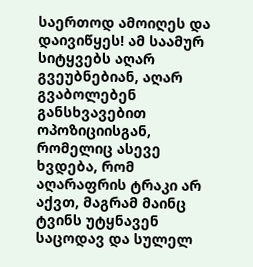საერთოდ ამოიღეს და დაივიწყეს! ამ საამურ სიტყვებს აღარ გვეუბნებიან, აღარ გვაბოლებენ განსხვავებით ოპოზიციისგან, რომელიც ასევე ხვდება, რომ აღარაფრის ტრაკი არ აქვთ, მაგრამ მაინც ტვინს უტყნავენ საცოდავ და სულელ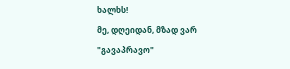ხალხს!
მე, დღეიდან, მზად ვარ "გავაპრავო"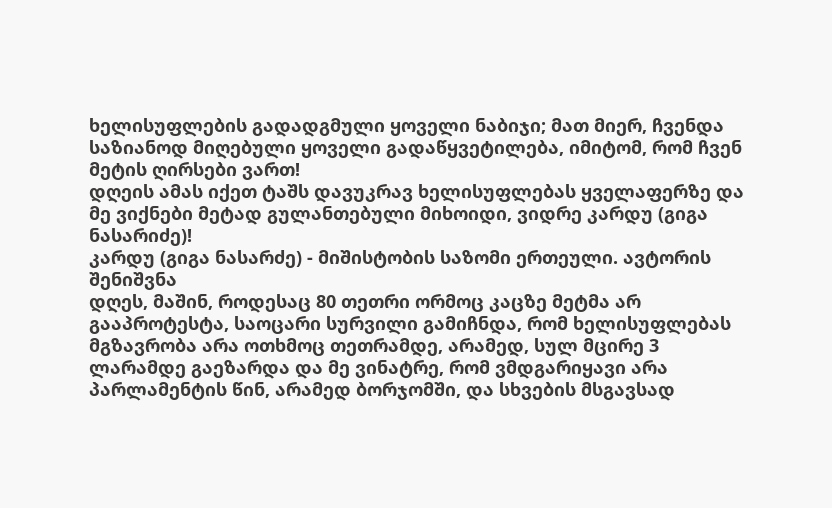ხელისუფლების გადადგმული ყოველი ნაბიჯი; მათ მიერ, ჩვენდა საზიანოდ მიღებული ყოველი გადაწყვეტილება, იმიტომ, რომ ჩვენ მეტის ღირსები ვართ!
დღეის ამას იქეთ ტაშს დავუკრავ ხელისუფლებას ყველაფერზე და მე ვიქნები მეტად გულანთებული მიხოიდი, ვიდრე კარდუ (გიგა ნასარიძე)!
კარდუ (გიგა ნასარძე) - მიშისტობის საზომი ერთეული. ავტორის შენიშვნა
დღეს, მაშინ, როდესაც 80 თეთრი ორმოც კაცზე მეტმა არ გააპროტესტა, საოცარი სურვილი გამიჩნდა, რომ ხელისუფლებას მგზავრობა არა ოთხმოც თეთრამდე, არამედ, სულ მცირე 3 ლარამდე გაეზარდა და მე ვინატრე, რომ ვმდგარიყავი არა პარლამენტის წინ, არამედ ბორჯომში, და სხვების მსგავსად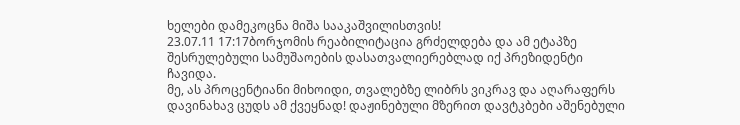ხელები დამეკოცნა მიშა სააკაშვილისთვის!
23.07.11 17:17ბორჯომის რეაბილიტაცია გრძელდება და ამ ეტაპზე შესრულებული სამუშაოების დასათვალიერებლად იქ პრეზიდენტი ჩავიდა.
მე, ას პროცენტიანი მიხოიდი, თვალებზე ლიბრს ვიკრავ და აღარაფერს დავინახავ ცუდს ამ ქვეყნად! დაჟინებული მზერით დავტკბები აშენებული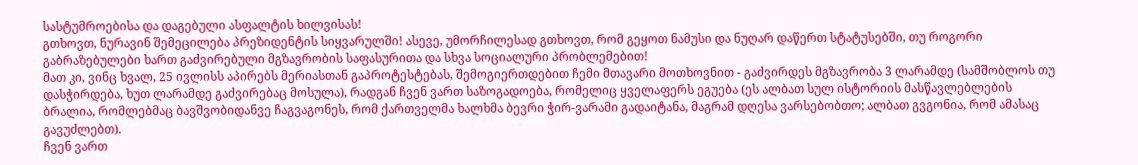სასტუმროებისა და დაგებული ასფალტის ხილვისას!
გთხოვთ, ნურავინ შემეცილება პრეზიდენტის სიყვარულში! ასევე, უმორჩილესად გთხოვთ, რომ გეყოთ ნამუსი და ნუღარ დაწერთ სტატუსებში, თუ როგორი გაბრაზებულები ხართ გაძვირებული მგზავრობის საფასურითა და სხვა სოციალური პრობლემებით!
მათ კი, ვინც ხვალ, 25 ივლისს აპირებს მერიასთან გაპროტესტებას, შემოგიერთდებით ჩემი მთავარი მოთხოვნით - გაძვირდეს მგზავრობა 3 ლარამდე (სამშობლოს თუ დასჭირდება, ხუთ ლარამდე გაძვირებაც მოსულა), რადგან ჩვენ ვართ საზოგადოება, რომელიც ყველაფერს ეგუება (ეს ალბათ სულ ისტორიის მასწავლებლების ბრალია, რომლებმაც ბავშვობიდანვე ჩაგვაგონეს, რომ ქართველმა ხალხმა ბევრი ჭირ-ვარამი გადაიტანა, მაგრამ დღესა ვარსებობთო; ალბათ გვგონია, რომ ამასაც გავუძლებთ).
ჩვენ ვართ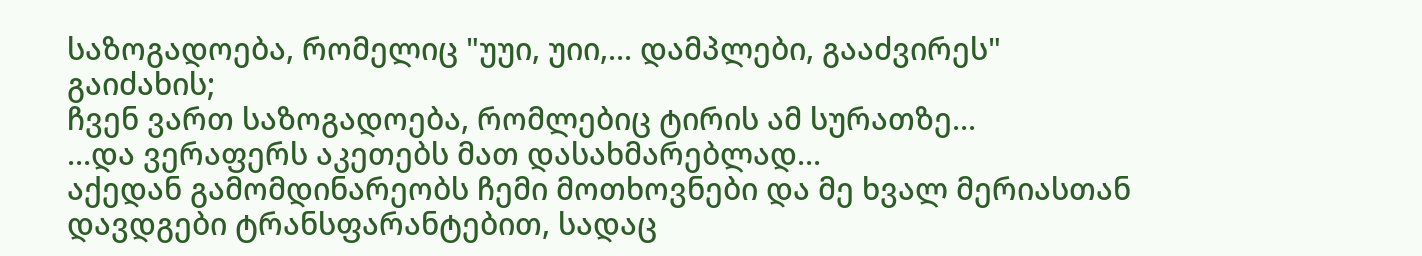საზოგადოება, რომელიც "უუი, უიი,... დამპლები, გააძვირეს" გაიძახის;
ჩვენ ვართ საზოგადოება, რომლებიც ტირის ამ სურათზე...
...და ვერაფერს აკეთებს მათ დასახმარებლად...
აქედან გამომდინარეობს ჩემი მოთხოვნები და მე ხვალ მერიასთან დავდგები ტრანსფარანტებით, სადაც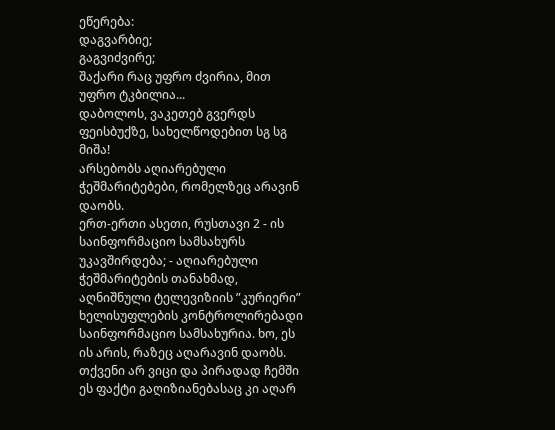ეწერება:
დაგვარბიე;
გაგვიძვირე;
შაქარი რაც უფრო ძვირია, მით უფრო ტკბილია...
დაბოლოს, ვაკეთებ გვერდს ფეისბუქზე, სახელწოდებით სგ სგ მიშა!
არსებობს აღიარებული ჭეშმარიტებები, რომელზეც არავინ დაობს.
ერთ-ერთი ასეთი, რუსთავი 2 - ის საინფორმაციო სამსახურს უკავშირდება; - აღიარებული ჭეშმარიტების თანახმად, აღნიშნული ტელევიზიის ”კურიერი” ხელისუფლების კონტროლირებადი საინფორმაციო სამსახურია. ხო, ეს ის არის, რაზეც აღარავინ დაობს. თქვენი არ ვიცი და პირადად ჩემში ეს ფაქტი გაღიზიანებასაც კი აღარ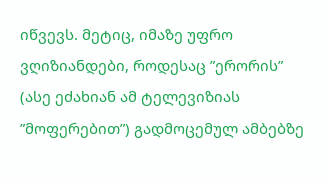იწვევს. მეტიც, იმაზე უფრო ვღიზიანდები, როდესაც ”ერორის” (ასე ეძახიან ამ ტელევიზიას ”მოფერებით”) გადმოცემულ ამბებზე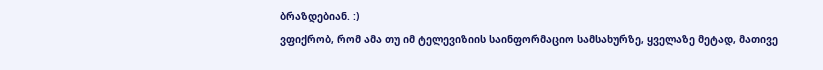ბრაზდებიან. :)
ვფიქრობ, რომ ამა თუ იმ ტელევიზიის საინფორმაციო სამსახურზე, ყველაზე მეტად, მათივე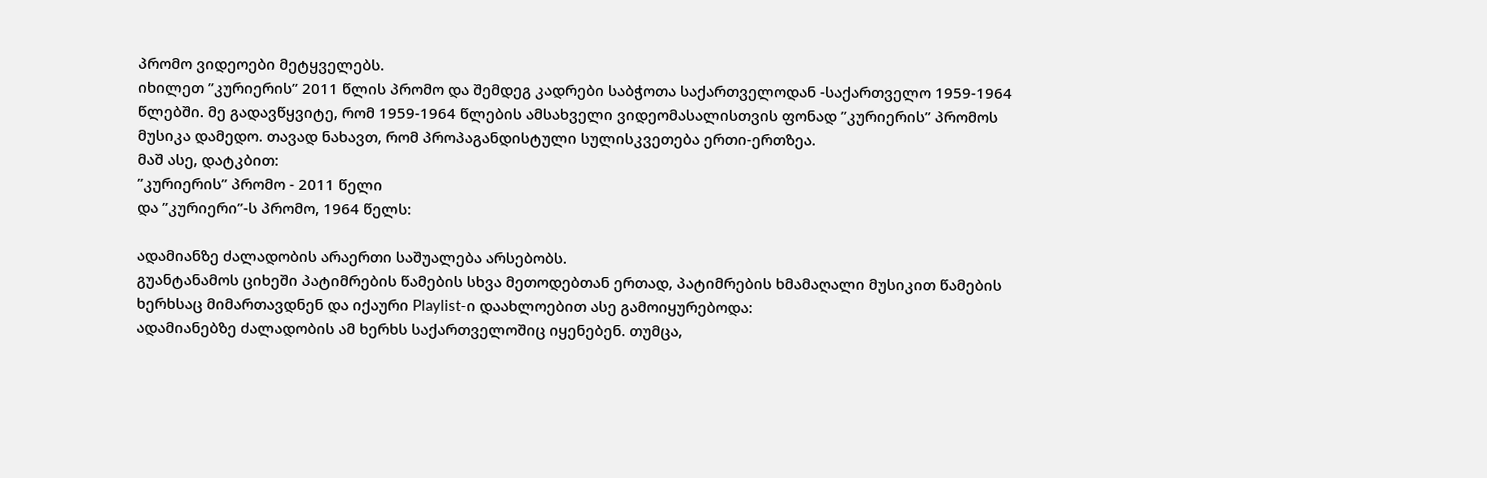პრომო ვიდეოები მეტყველებს.
იხილეთ ”კურიერის” 2011 წლის პრომო და შემდეგ კადრები საბჭოთა საქართველოდან -საქართველო 1959-1964 წლებში. მე გადავწყვიტე, რომ 1959-1964 წლების ამსახველი ვიდეომასალისთვის ფონად ”კურიერის” პრომოს მუსიკა დამედო. თავად ნახავთ, რომ პროპაგანდისტული სულისკვეთება ერთი-ერთზეა.
მაშ ასე, დატკბით:
”კურიერის” პრომო - 2011 წელი
და ”კურიერი”-ს პრომო, 1964 წელს:

ადამიანზე ძალადობის არაერთი საშუალება არსებობს.
გუანტანამოს ციხეში პატიმრების წამების სხვა მეთოდებთან ერთად, პატიმრების ხმამაღალი მუსიკით წამების ხერხსაც მიმართავდნენ და იქაური Playlist-ი დაახლოებით ასე გამოიყურებოდა:
ადამიანებზე ძალადობის ამ ხერხს საქართველოშიც იყენებენ. თუმცა,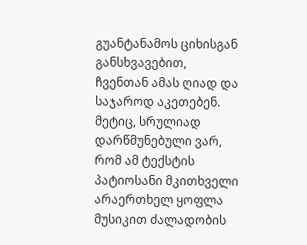გუანტანამოს ციხისგან განსხვავებით, ჩვენთან ამას ღიად და საჯაროდ აკეთებენ. მეტიც, სრულიად დარწმუნებული ვარ, რომ ამ ტექსტის პატიოსანი მკითხველი არაერთხელ ყოფლა მუსიკით ძალადობის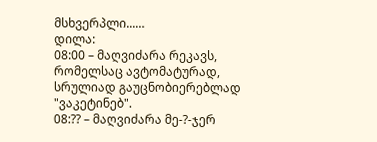მსხვერპლი...…
დილა:
08:00 – მაღვიძარა რეკავს, რომელსაც ავტომატურად, სრულიად გაუცნობიერებლად "ვაკეტინებ".
08:?? – მაღვიძარა მე-?-ჯერ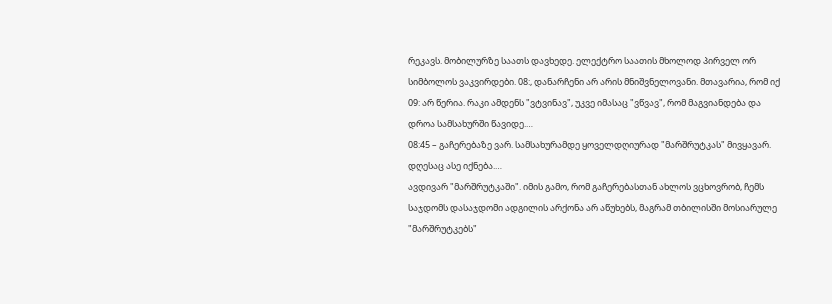რეკავს. მობილურზე საათს დავხედე. ელექტრო საათის მხოლოდ პირველ ორ სიმბოლოს ვაკვირდები. 08:, დანარჩენი არ არის მნიშვნელოვანი. მთავარია, რომ იქ 09: არ წერია. რაკი ამდენს "ვტვინავ", უკვე იმასაც "ვწვავ", რომ მაგვიანდება და დროა სამსახურში წავიდე.…
08:45 – გაჩერებაზე ვარ. სამსახურამდე ყოველდღიურად "მარშრუტკას" მივყავარ. დღესაც ასე იქნება.…
ავდივარ "მარშრუტკაში". იმის გამო, რომ გაჩერებასთან ახლოს ვცხოვრობ, ჩემს საჯდომს დასაჯდომი ადგილის არქონა არ აწუხებს, მაგრამ თბილისში მოსიარულე "მარშრუტკებს"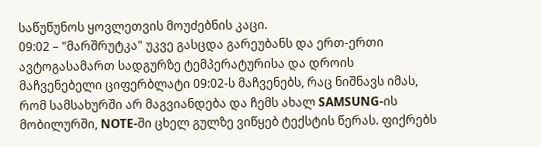საწუწუნოს ყოვლეთვის მოუძებნის კაცი.
09:02 – "მარშრუტკა" უკვე გასცდა გარეუბანს და ერთ-ერთი ავტოგასამართ სადგურზე ტემპერატურისა და დროის მაჩვენებელი ციფერბლატი 09:02-ს მაჩვენებს, რაც ნიშნავს იმას, რომ სამსახურში არ მაგვიანდება და ჩემს ახალ SAMSUNG-ის მობილურში, NOTE-ში ცხელ გულზე ვიწყებ ტექსტის წერას. ფიქრებს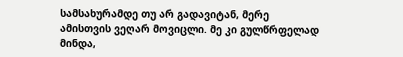სამსახურამდე თუ არ გადავიტან, მერე ამისთვის ვეღარ მოვიცლი. მე კი გულწრფელად მინდა,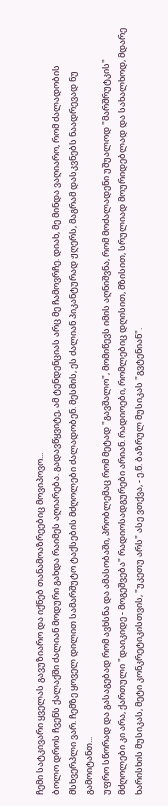ჩემი სატკივარი ყველას გავუზიარო და იქნებ თანამოაზრეებიც მოვიპოვო...
ბოლო დროს ჩვენს ქალაქში ძალიან მოდური გახდა რაიმეს აღიარება. გადავწყვიტე, ამ ტენდენციას არც მე ჩამოვრჩე. დიახ, მე მინდა ვაღიარო, რომ ძალადობის მსხვერპლი ვარ. ჩემზე ყოველ დილით სამარშუტო ტაქსების მძღოლები ძალადობენ. მესმის, ეს ძალიან პიკანტურად ჟღერს, მაგრამ დასკვნებს ნაადრევად ნუ გამოიტანთ...
უფრო სწორად და გასაგებად რომ ავხსნა და ამასობაში, პრობლემაც რომ მეტად "გავშალო", მომიწევს იმის აღნიშვნა, რომ მოძალადენი უშუალოდ "მარშრუტკის" მძღოლები კი არა, ქართული "დაიკიდე - მოგეშვება" რადიოსადგურები არიან. რადიოები, რომლებიც დღისით, მზისით, სრულიად მოურიდებლად და სახალხოდ, მდარე ხარისხის მუსიკას, მეტი კონკრეტიკისთვის, "უკეთუ არს" ასე ვთქვა, - ე.წ. ბაზრულ მუსიკას "გვტენიან".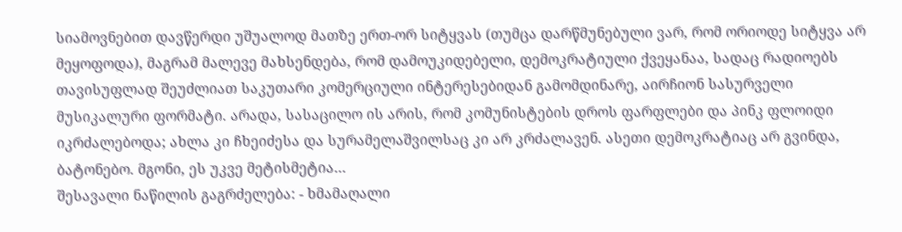სიამოვნებით დავწერდი უშუალოდ მათზე ერთ-ორ სიტყვას (თუმცა დარწმუნებული ვარ, რომ ორიოდე სიტყვა არ მეყოფოდა), მაგრამ მალევე მახსენდება, რომ დამოუკიდებელი, დემოკრატიული ქვეყანაა, სადაც რადიოებს თავისუფლად შეუძლიათ საკუთარი კომერციული ინტერესებიდან გამომდინარე, აირჩიონ სასურველი მუსიკალური ფორმატი. არადა, სასაცილო ის არის, რომ კომუნისტების დროს ფარფლები და პინკ ფლოიდი იკრძალებოდა; ახლა კი ჩხეიძესა და სურამელაშვილსაც კი არ კრძალავენ. ასეთი დემოკრატიაც არ გვინდა, ბატონებო. მგონი, ეს უკვე მეტისმეტია…
შესავალი ნაწილის გაგრძელება: - ხმამაღალი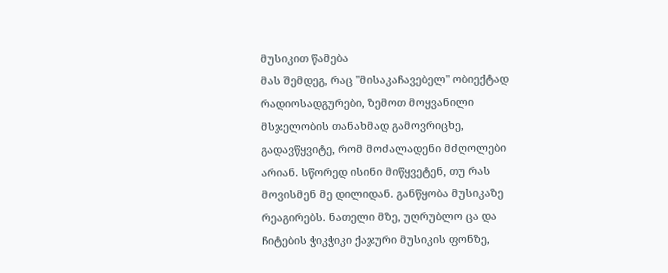მუსიკით წამება
მას შემდეგ, რაც "მისაკაჩავებელ" ობიექტად რადიოსადგურები, ზემოთ მოყვანილი მსჯელობის თანახმად გამოვრიცხე, გადავწყვიტე, რომ მოძალადენი მძღოლები არიან. სწორედ ისინი მიწყვეტენ, თუ რას მოვისმენ მე დილიდან. განწყობა მუსიკაზე რეაგირებს. ნათელი მზე, უღრუბლო ცა და ჩიტების ჭიკჭიკი ქაჯური მუსიკის ფონზე,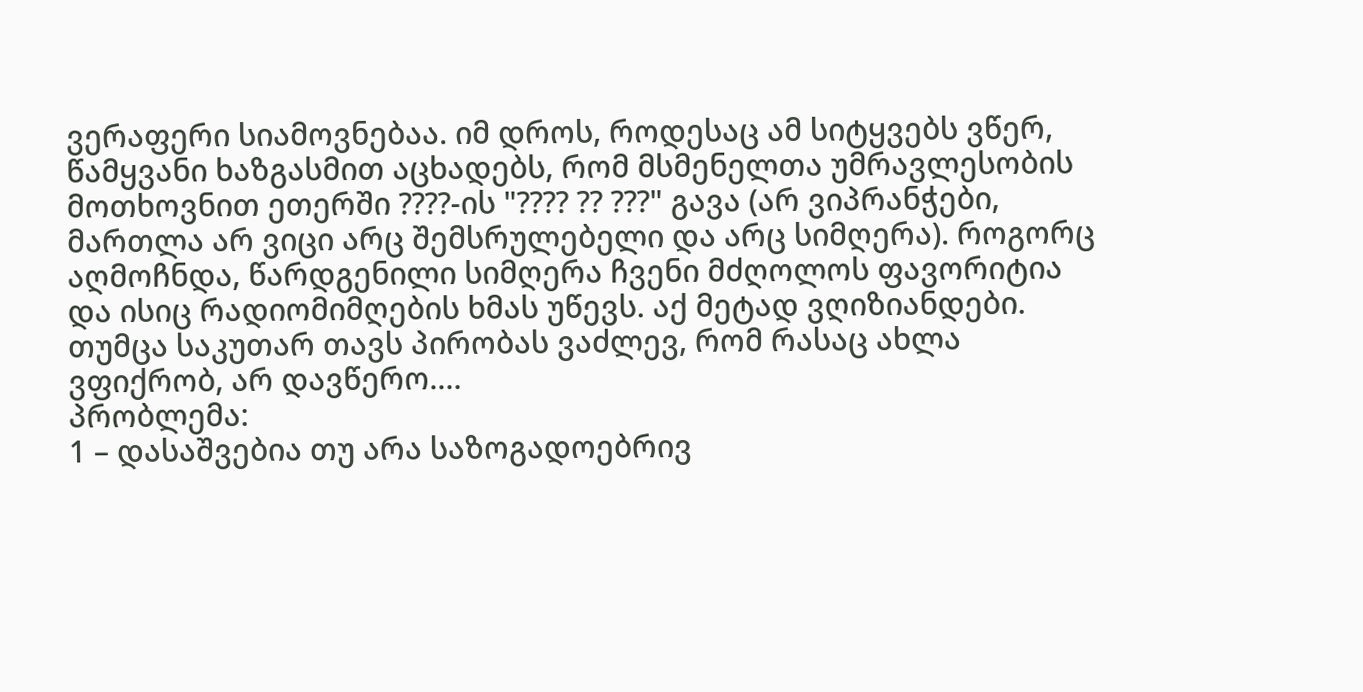ვერაფერი სიამოვნებაა. იმ დროს, როდესაც ამ სიტყვებს ვწერ, წამყვანი ხაზგასმით აცხადებს, რომ მსმენელთა უმრავლესობის მოთხოვნით ეთერში ????-ის "???? ?? ???" გავა (არ ვიპრანჭები, მართლა არ ვიცი არც შემსრულებელი და არც სიმღერა). როგორც აღმოჩნდა, წარდგენილი სიმღერა ჩვენი მძღოლოს ფავორიტია და ისიც რადიომიმღების ხმას უწევს. აქ მეტად ვღიზიანდები. თუმცა საკუთარ თავს პირობას ვაძლევ, რომ რასაც ახლა ვფიქრობ, არ დავწერო.…
პრობლემა:
1 – დასაშვებია თუ არა საზოგადოებრივ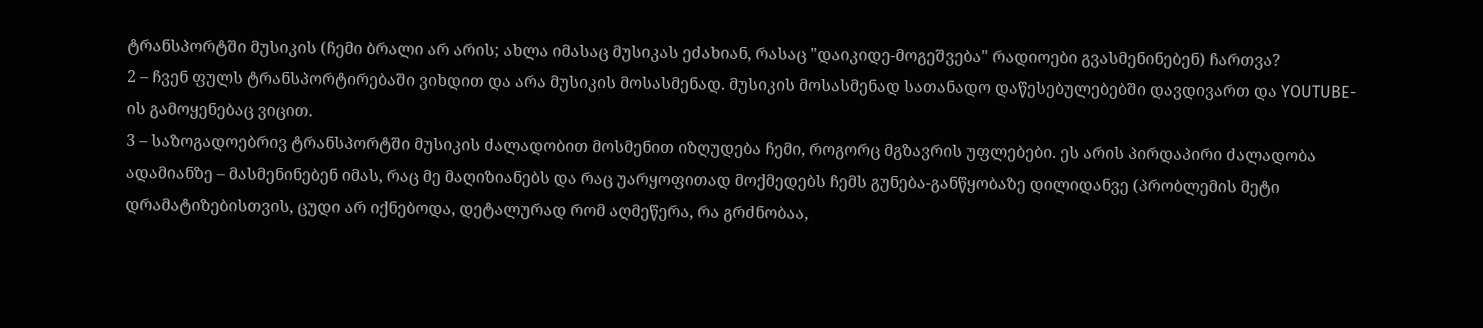ტრანსპორტში მუსიკის (ჩემი ბრალი არ არის; ახლა იმასაც მუსიკას ეძახიან, რასაც "დაიკიდე-მოგეშვება" რადიოები გვასმენინებენ) ჩართვა?
2 – ჩვენ ფულს ტრანსპორტირებაში ვიხდით და არა მუსიკის მოსასმენად. მუსიკის მოსასმენად სათანადო დაწესებულებებში დავდივართ და YOUTUBE-ის გამოყენებაც ვიცით.
3 – საზოგადოებრივ ტრანსპორტში მუსიკის ძალადობით მოსმენით იზღუდება ჩემი, როგორც მგზავრის უფლებები. ეს არის პირდაპირი ძალადობა ადამიანზე – მასმენინებენ იმას, რაც მე მაღიზიანებს და რაც უარყოფითად მოქმედებს ჩემს გუნება-განწყობაზე დილიდანვე (პრობლემის მეტი დრამატიზებისთვის, ცუდი არ იქნებოდა, დეტალურად რომ აღმეწერა, რა გრძნობაა,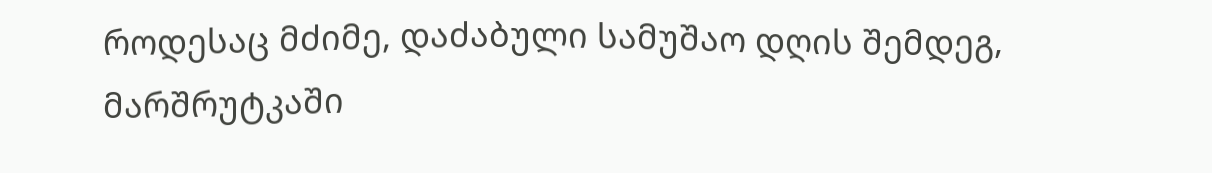როდესაც მძიმე, დაძაბული სამუშაო დღის შემდეგ, მარშრუტკაში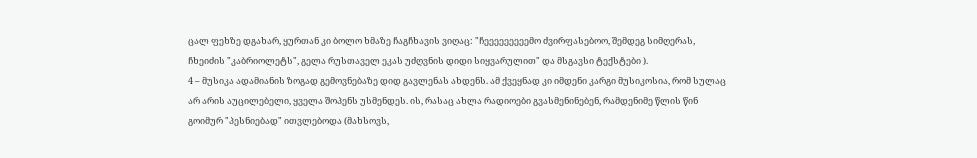ცალ ფეხზე დგახარ, ყურთან კი ბოლო ხმაზე ჩაგჩხავის ვიღაც: "ჩეეეეეეეეემო ძვირფასებოო, შემდეგ სიმღერას, ჩხეიძის "კაბრიოლეტს", გელა რუსთაველ ეკას უძღვნის დიდი სიყვარულით" და მსგავსი ტექსტები ).
4 – მუსიკა ადამიანის ზოგად გემოვნებაზე დიდ გავლენას ახდენს. ამ ქვეყნად კი იმდენი კარგი მუსიკოსია, რომ სულაც არ არის აუცილებელი, ყველა შოპენს უსმენდეს. ის, რასაც ახლა რადიოები გვასმენინებენ, რამდენიმე წლის წინ გოიმურ "პესნიებად" ითვლებოდა (მახსოვს,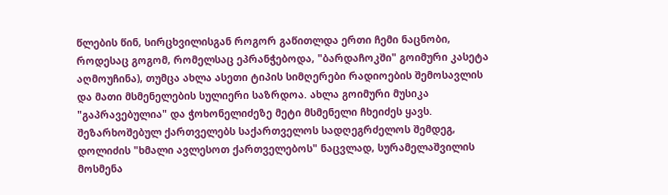წლების წინ, სირცხვილისგან როგორ გაწითლდა ერთი ჩემი ნაცნობი, როდესაც გოგომ, რომელსაც ეპრანჭებოდა, "ბარდაჩოკში" გოიმური კასეტა აღმოუჩინა), თუმცა ახლა ასეთი ტიპის სიმღერები რადიოების შემოსავლის და მათი მსმენელების სულიერი საზრდოა. ახლა გოიმური მუსიკა "გაპრავებულია" და ჭოხონელიძეზე მეტი მსმენელი ჩხეიძეს ყავს. შეზარხოშებულ ქართველებს საქართველოს სადღეგრძელოს შემდეგ, დოლიძის "ხმალი ავლესოთ ქართველებოს" ნაცვლად, სურამელაშვილის მოსმენა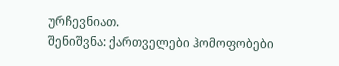ურჩევნიათ.
შენიშვნა: ქართველები ჰომოფობები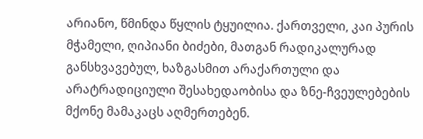არიანო, წმინდა წყლის ტყუილია. ქართველი, კაი პურის მჭამელი, ღიპიანი ბიძები, მათგან რადიკალურად განსხვავებულ, ხაზგასმით არაქართული და არატრადიციული შესახედაობისა და ზნე-ჩვეულებების მქონე მამაკაცს აღმერთებენ.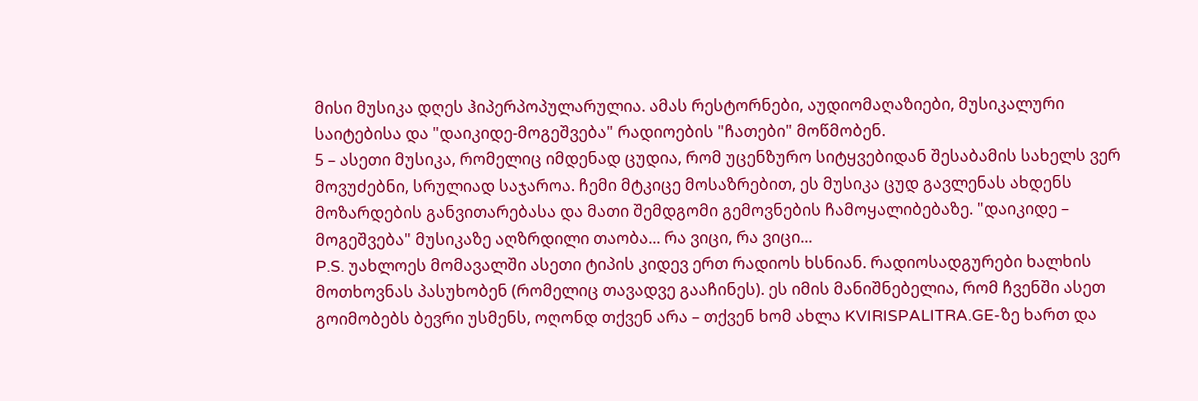მისი მუსიკა დღეს ჰიპერპოპულარულია. ამას რესტორნები, აუდიომაღაზიები, მუსიკალური საიტებისა და "დაიკიდე-მოგეშვება" რადიოების "ჩათები" მოწმობენ.
5 – ასეთი მუსიკა, რომელიც იმდენად ცუდია, რომ უცენზურო სიტყვებიდან შესაბამის სახელს ვერ მოვუძებნი, სრულიად საჯაროა. ჩემი მტკიცე მოსაზრებით, ეს მუსიკა ცუდ გავლენას ახდენს მოზარდების განვითარებასა და მათი შემდგომი გემოვნების ჩამოყალიბებაზე. "დაიკიდე – მოგეშვება" მუსიკაზე აღზრდილი თაობა... რა ვიცი, რა ვიცი...
P.S. უახლოეს მომავალში ასეთი ტიპის კიდევ ერთ რადიოს ხსნიან. რადიოსადგურები ხალხის მოთხოვნას პასუხობენ (რომელიც თავადვე გააჩინეს). ეს იმის მანიშნებელია, რომ ჩვენში ასეთ გოიმობებს ბევრი უსმენს, ოღონდ თქვენ არა – თქვენ ხომ ახლა KVIRISPALITRA.GE-ზე ხართ და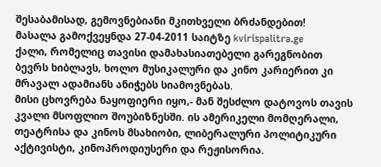შესაბამისად, გემოვნებიანი მკითხველი ბრძანდებით!
მასალა გამოქვეყნდა 27-04-2011 საიტზე kvirispalitra.ge
ქალი, რომელიც თავისი დამახასიათებელი გარეგნობით ბევრს ხიბლავს, ხოლო მუსიკალური და კინო კარიერით კი მრავალ ადამიანს ანიჭებს სიამოვნებას.
მისი ცხოვრება ნაყოფიერი იყო,- მან შესძლო დატოვოს თავის კვალი მსოფლიო შოუბიზნესში. ის ამერიკელი მომღერალი, თეატრისა და კინოს მსახიობი, ლიბერალური პოლიტიკური აქტივისტი, კინოპროდიუსერი და რეჟისორია.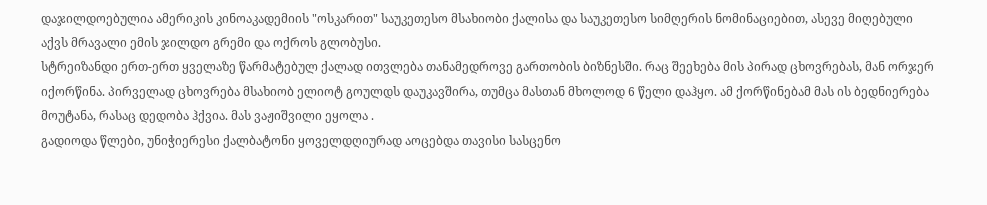დაჯილდოებულია ამერიკის კინოაკადემიის "ოსკარით" საუკეთესო მსახიობი ქალისა და საუკეთესო სიმღერის ნომინაციებით, ასევე მიღებული აქვს მრავალი ემის ჯილდო გრემი და ოქროს გლობუსი.
სტრეიზანდი ერთ-ერთ ყველაზე წარმატებულ ქალად ითვლება თანამედროვე გართობის ბიზნესში. რაც შეეხება მის პირად ცხოვრებას, მან ორჯერ იქორწინა. პირველად ცხოვრება მსახიობ ელიოტ გოულდს დაუკავშირა, თუმცა მასთან მხოლოდ 6 წელი დაჰყო. ამ ქორწინებამ მას ის ბედნიერება მოუტანა, რასაც დედობა ჰქვია. მას ვაჟიშვილი ეყოლა .
გადიოდა წლები, უნიჭიერესი ქალბატონი ყოველდღიურად აოცებდა თავისი სასცენო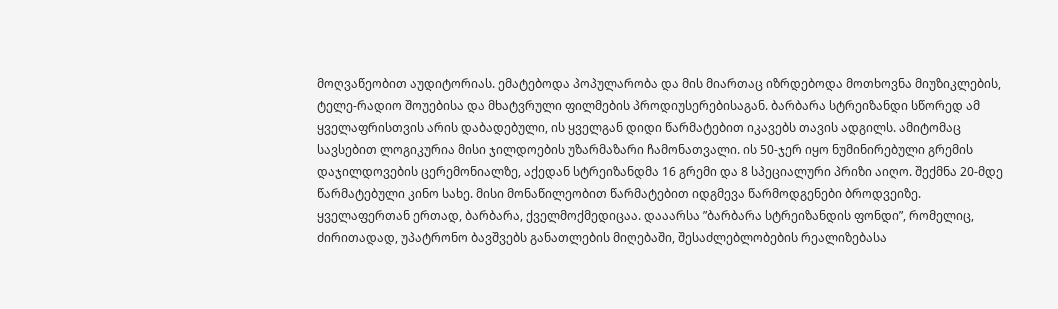მოღვაწეობით აუდიტორიას. ემატებოდა პოპულარობა და მის მიართაც იზრდებოდა მოთხოვნა მიუზიკლების, ტელე-რადიო შოუებისა და მხატვრული ფილმების პროდიუსერებისაგან. ბარბარა სტრეიზანდი სწორედ ამ ყველაფრისთვის არის დაბადებული, ის ყველგან დიდი წარმატებით იკავებს თავის ადგილს. ამიტომაც სავსებით ლოგიკურია მისი ჯილდოების უზარმაზარი ჩამონათვალი. ის 50-ჯერ იყო ნუმინირებული გრემის დაჯილდოვების ცერემონიალზე, აქედან სტრეიზანდმა 16 გრემი და 8 სპეციალური პრიზი აიღო. შექმნა 20-მდე წარმატებული კინო სახე. მისი მონაწილეობით წარმატებით იდგმევა წარმოდგენები ბროდვეიზე.
ყველაფერთან ერთად, ბარბარა, ქველმოქმედიცაა. დააარსა ”ბარბარა სტრეიზანდის ფონდი”, რომელიც, ძირითადად, უპატრონო ბავშვებს განათლების მიღებაში, შესაძლებლობების რეალიზებასა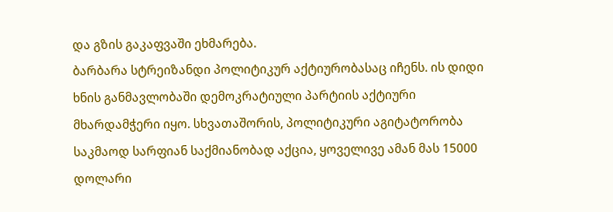და გზის გაკაფვაში ეხმარება.
ბარბარა სტრეიზანდი პოლიტიკურ აქტიურობასაც იჩენს. ის დიდი ხნის განმავლობაში დემოკრატიული პარტიის აქტიური მხარდამჭერი იყო. სხვათაშორის, პოლიტიკური აგიტატორობა საკმაოდ სარფიან საქმიანობად აქცია, ყოველივე ამან მას 15000 დოლარი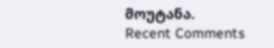მოუტანა.
Recent Comments